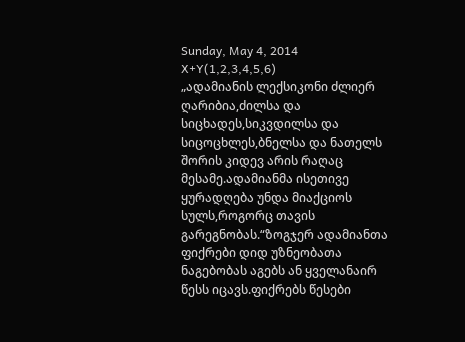Sunday, May 4, 2014
X+Y(1,2,3,4,5,6)
„ადამიანის ლექსიკონი ძლიერ ღარიბია,ძილსა და სიცხადეს,სიკვდილსა და სიცოცხლეს,ბნელსა და ნათელს შორის კიდევ არის რაღაც მესამე.ადამიანმა ისეთივე ყურადღება უნდა მიაქციოს სულს,როგორც თავის გარეგნობას.“ზოგჯერ ადამიანთა ფიქრები დიდ უზნეობათა ნაგებობას აგებს ან ყველანაირ წესს იცავს.ფიქრებს წესები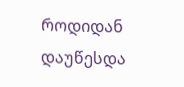როდიდან დაუწესდა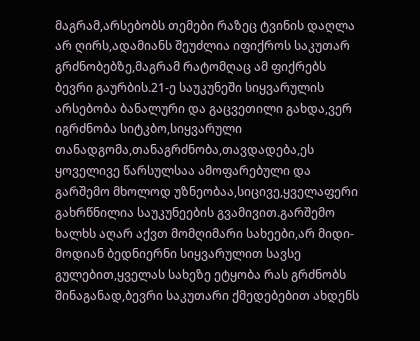მაგრამ,არსებობს თემები რაზეც ტვინის დაღლა არ ღირს,ადამიანს შეუძლია იფიქროს საკუთარ გრძნობებზე,მაგრამ რატომღაც ამ ფიქრებს ბევრი გაურბის.21-ე საუკუნეში სიყვარულის არსებობა ბანალური და გაცვეთილი გახდა,ვერ იგრძნობა სიტკბო,სიყვარული თანადგომა,თანაგრძნობა,თავდადება,ეს ყოველივე წარსულსაა ამოფარებული და გარშემო მხოლოდ უზნეობაა,სიცივე,ყველაფერი გახრწნილია საუკუნეების გვამივით.გარშემო ხალხს აღარ აქვთ მომღიმარი სახეები,არ მიდი-მოდიან ბედნიერნი სიყვარულით სავსე გულებით,ყველას სახეზე ეტყობა რას გრძნობს შინაგანად,ბევრი საკუთარი ქმედებებით ახდენს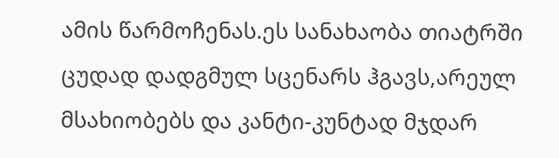ამის წარმოჩენას.ეს სანახაობა თიატრში ცუდად დადგმულ სცენარს ჰგავს,არეულ მსახიობებს და კანტი-კუნტად მჯდარ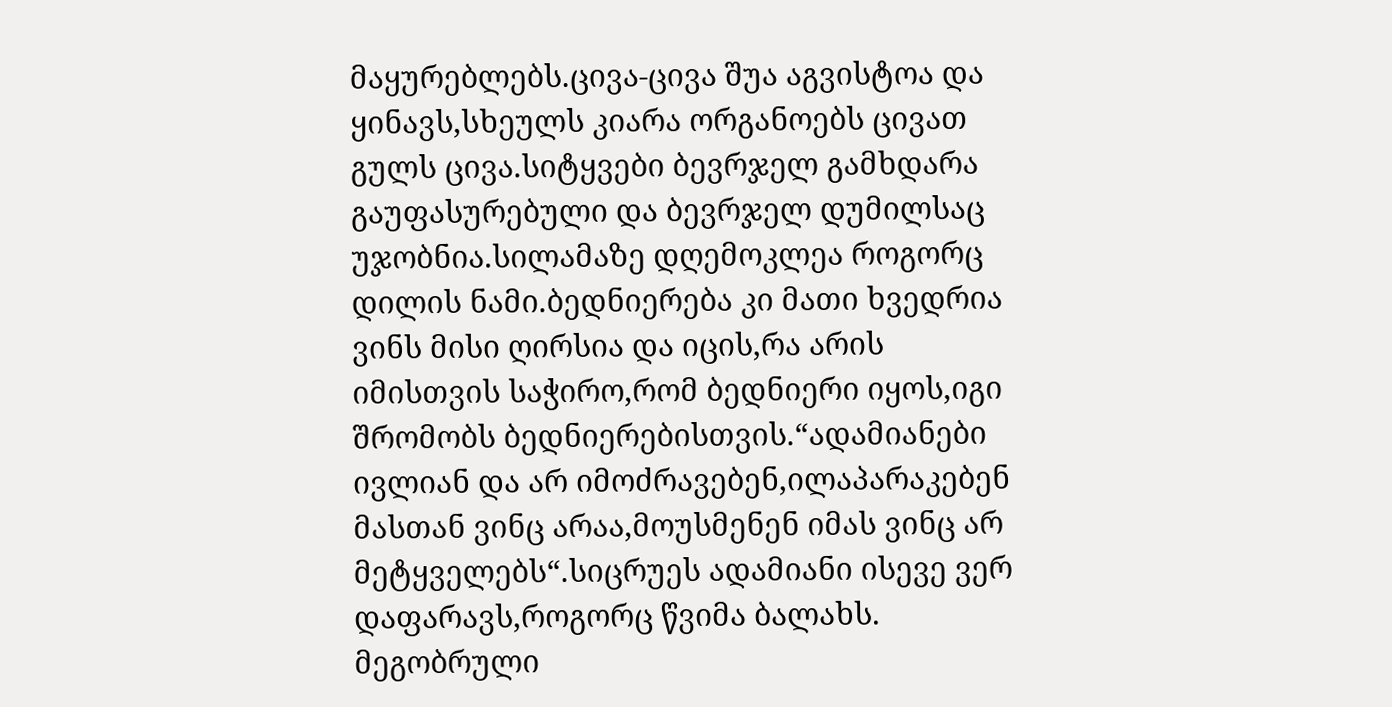მაყურებლებს.ცივა-ცივა შუა აგვისტოა და ყინავს,სხეულს კიარა ორგანოებს ცივათ გულს ცივა.სიტყვები ბევრჯელ გამხდარა გაუფასურებული და ბევრჯელ დუმილსაც უჯობნია.სილამაზე დღემოკლეა როგორც დილის ნამი.ბედნიერება კი მათი ხვედრია ვინს მისი ღირსია და იცის,რა არის იმისთვის საჭირო,რომ ბედნიერი იყოს,იგი შრომობს ბედნიერებისთვის.“ადამიანები ივლიან და არ იმოძრავებენ,ილაპარაკებენ მასთან ვინც არაა,მოუსმენენ იმას ვინც არ მეტყველებს“.სიცრუეს ადამიანი ისევე ვერ დაფარავს,როგორც წვიმა ბალახს.
მეგობრული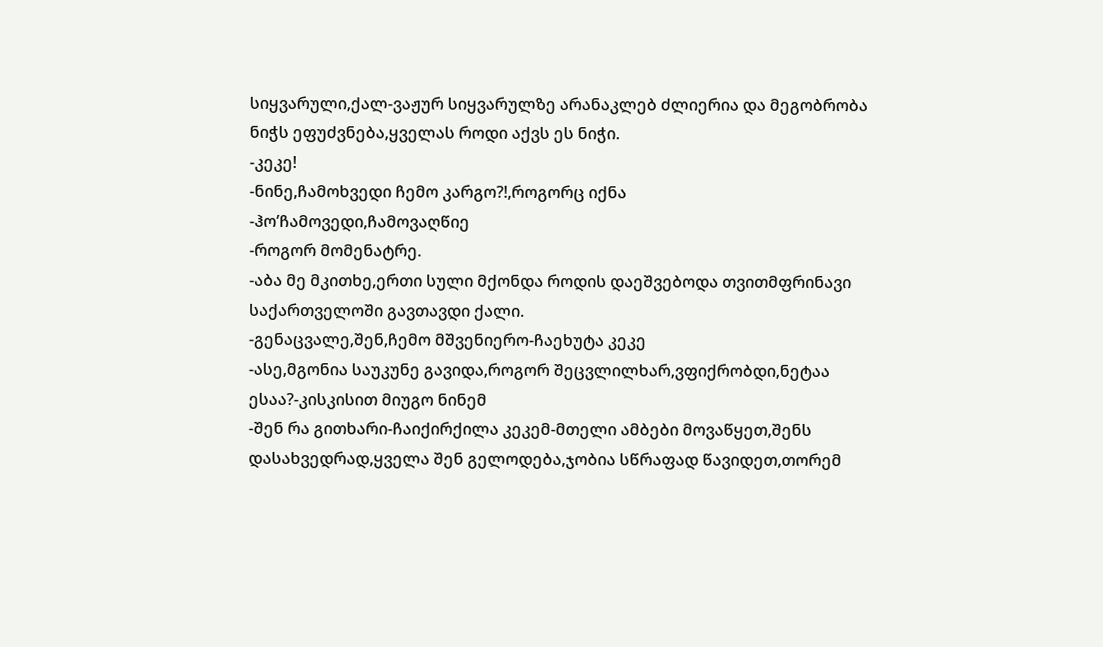სიყვარული,ქალ-ვაჟურ სიყვარულზე არანაკლებ ძლიერია და მეგობრობა ნიჭს ეფუძვნება,ყველას როდი აქვს ეს ნიჭი.
-კეკე!
-ნინე,ჩამოხვედი ჩემო კარგო?!,როგორც იქნა
-ჰო’ჩამოვედი,ჩამოვაღწიე
-როგორ მომენატრე.
-აბა მე მკითხე,ერთი სული მქონდა როდის დაეშვებოდა თვითმფრინავი საქართველოში გავთავდი ქალი.
-გენაცვალე,შენ,ჩემო მშვენიერო-ჩაეხუტა კეკე
-ასე,მგონია საუკუნე გავიდა,როგორ შეცვლილხარ,ვფიქრობდი,ნეტაა ესაა?-კისკისით მიუგო ნინემ
-შენ რა გითხარი-ჩაიქირქილა კეკემ-მთელი ამბები მოვაწყეთ,შენს დასახვედრად,ყველა შენ გელოდება,ჯობია სწრაფად წავიდეთ,თორემ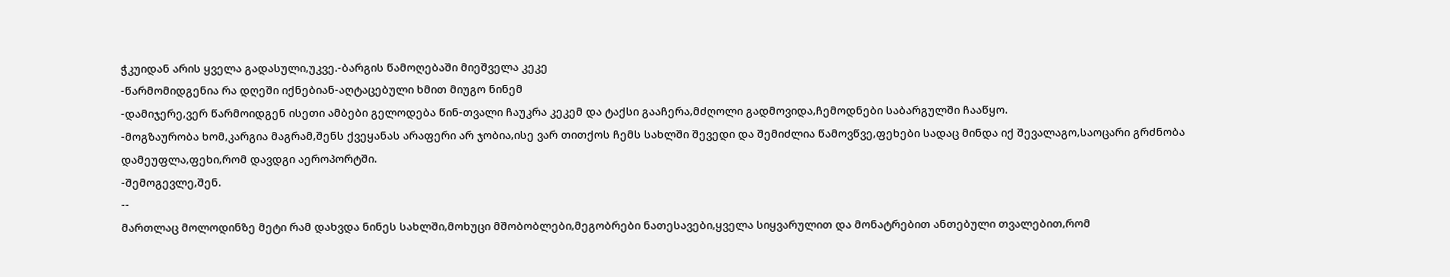ჭკუიდან არის ყველა გადასული,უკვე.-ბარგის წამოღებაში მიეშველა კეკე
-წარმომიდგენია რა დღეში იქნებიან-აღტაცებული ხმით მიუგო ნინემ
-დამიჯერე,ვერ წარმოიდგენ ისეთი ამბები გელოდება წინ-თვალი ჩაუკრა კეკემ და ტაქსი გააჩერა,მძღოლი გადმოვიდა,ჩემოდნები საბარგულში ჩააწყო.
-მოგზაურობა ხომ,კარგია მაგრამ,შენს ქვეყანას არაფერი არ ჯობია,ისე ვარ თითქოს ჩემს სახლში შევედი და შემიძლია წამოვწვე,ფეხები სადაც მინდა იქ შევალაგო,საოცარი გრძნობა დამეუფლა,ფეხი,რომ დავდგი აეროპორტში.
-შემოგევლე,შენ.
--
მართლაც მოლოდინზე მეტი რამ დახვდა ნინეს სახლში,მოხუცი მშობობლები,მეგობრები ნათესავები,ყველა სიყვარულით და მონატრებით ანთებული თვალებით,რომ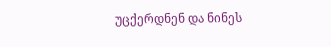უცქერდნენ და ნინეს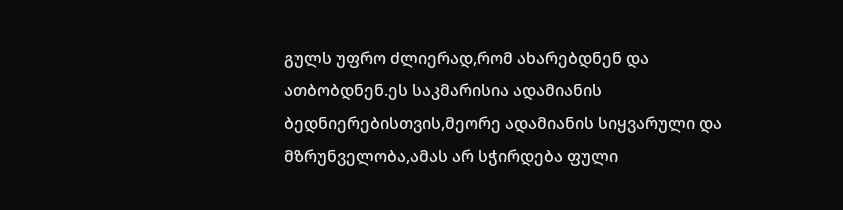გულს უფრო ძლიერად,რომ ახარებდნენ და ათბობდნენ.ეს საკმარისია ადამიანის ბედნიერებისთვის,მეორე ადამიანის სიყვარული და მზრუნველობა,ამას არ სჭირდება ფული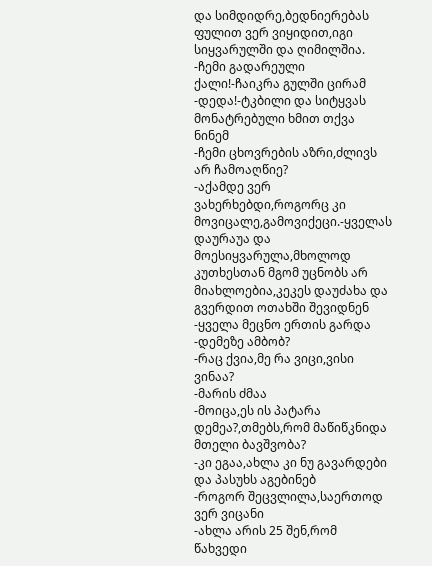და სიმდიდრე,ბედნიერებას ფულით ვერ ვიყიდით,იგი სიყვარულში და ღიმილშია.
-ჩემი გადარეული ქალი!-ჩაიკრა გულში ცირამ
-დედა!-ტკბილი და სიტყვას მონატრებული ხმით თქვა ნინემ
-ჩემი ცხოვრების აზრი,ძლივს არ ჩამოაღწიე?
-აქამდე ვერ ვახერხებდი,როგორც კი მოვიცალე,გამოვიქეცი.-ყველას დაურაუა და მოესიყვარულა,მხოლოდ კუთხესთან მგომ უცნობს არ მიახლოებია,კეკეს დაუძახა და გვერდით ოთახში შევიდნენ
-ყველა მეცნო ერთის გარდა
-დემეზე ამბობ?
-რაც ქვია,მე რა ვიცი,ვისი ვინაა?
-მარის ძმაა
-მოიცა,ეს ის პატარა დემეა?,თმებს,რომ მაწიწკნიდა მთელი ბავშვობა?
-კი ეგაა,ახლა კი ნუ გავარდები და პასუხს აგებინებ
-როგორ შეცვლილა,საერთოდ ვერ ვიცანი
-ახლა არის 25 შენ,რომ წახვედი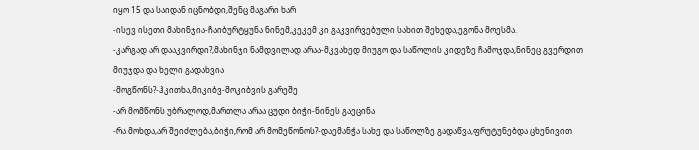იყო 15 და საიდან იცნობდი,შენც მაგარი ხარ
-ისევ ისეთი მახინჯია-ჩაიბურტყუნა ნინემ,კეკემ კი გაკვირვებული სახით შეხედა,ეგონა მოესმა.
-კარგად არ დააკვირდი?,მახინჯი ნამდვილად არაა-მკვახედ მიუგო და საწოლის კიდეზე ჩამოჯდა,ნინეც გვერდით მიუჯდა და ხელი გადახვია
-მოგწონს?-ჰკითხა,მიკიბვ-მოკიბვის გარეშე
-არ მომწონს უბრალოდ,მართლა არაა ცუდი ბიჭი-ნინეს გაეცინა
-რა მოხდა,არ შეიძლება,ბიჭი,რომ არ მომეწონოს?-დაემანჭა სახე და საწოლზე გადაწვა,ფრუტუნებდა ცხენივით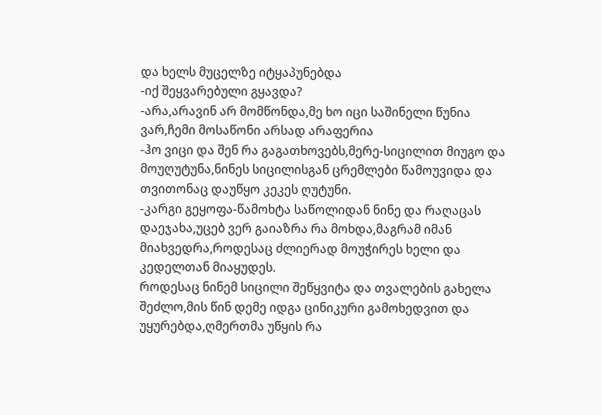და ხელს მუცელზე იტყაპუნებდა
-იქ შეყვარებული გყავდა?
-არა,არავინ არ მომწონდა,მე ხო იცი საშინელი წუნია ვარ,ჩემი მოსაწონი არსად არაფერია
-ჰო ვიცი და შენ რა გაგათხოვებს,მერე-სიცილით მიუგო და მოუღუტუნა,ნინეს სიცილისგან ცრემლები წამოუვიდა და თვითონაც დაუწყო კეკეს ღუტუნი.
-კარგი გეყოფა-წამოხტა საწოლიდან ნინე და რაღაცას დაეჯახა,უცებ ვერ გაიაზრა რა მოხდა,მაგრამ იმან მიახვედრა,როდესაც ძლიერად მოუჭირეს ხელი და კედელთან მიაყუდეს.
როდესაც ნინემ სიცილი შეწყვიტა და თვალების გახელა შეძლო,მის წინ დემე იდგა ცინიკური გამოხედვით და უყურებდა,ღმერთმა უწყის რა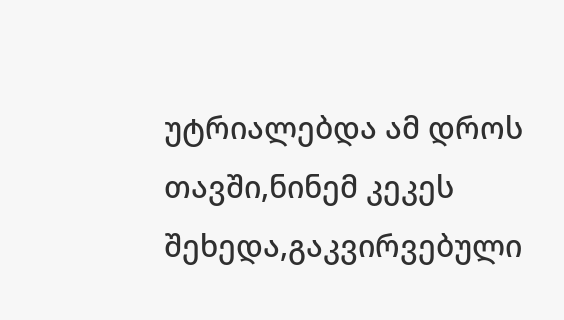უტრიალებდა ამ დროს თავში,ნინემ კეკეს შეხედა,გაკვირვებული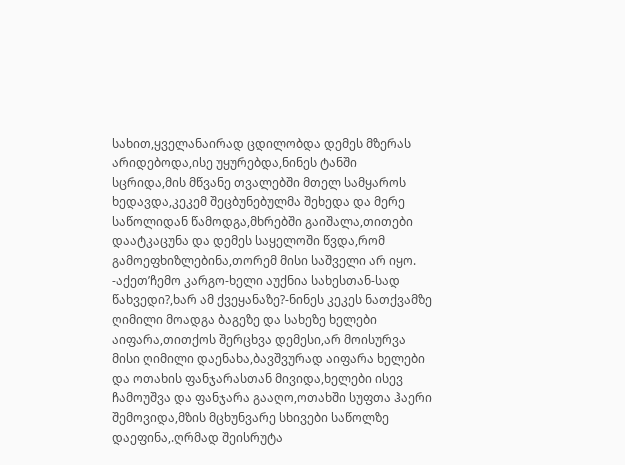სახით,ყველანაირად ცდილობდა დემეს მზერას არიდებოდა,ისე უყურებდა,ნინეს ტანში სცრიდა,მის მწვანე თვალებში მთელ სამყაროს ხედავდა,კეკემ შეცბუნებულმა შეხედა და მერე საწოლიდან წამოდგა,მხრებში გაიშალა,თითები დაატკაცუნა და დემეს საყელოში წვდა,რომ გამოეფხიზლებინა,თორემ მისი საშველი არ იყო.
-აქეთ’ჩემო კარგო-ხელი აუქნია სახესთან-სად წახვედი?,ხარ ამ ქვეყანაზე?-ნინეს კეკეს ნათქვამზე ღიმილი მოადგა ბაგეზე და სახეზე ხელები აიფარა,თითქოს შერცხვა დემესი,არ მოისურვა მისი ღიმილი დაენახა,ბავშვურად აიფარა ხელები და ოთახის ფანჯარასთან მივიდა,ხელები ისევ ჩამოუშვა და ფანჯარა გააღო,ოთახში სუფთა ჰაერი შემოვიდა,მზის მცხუნვარე სხივები საწოლზე დაეფინა,.ღრმად შეისრუტა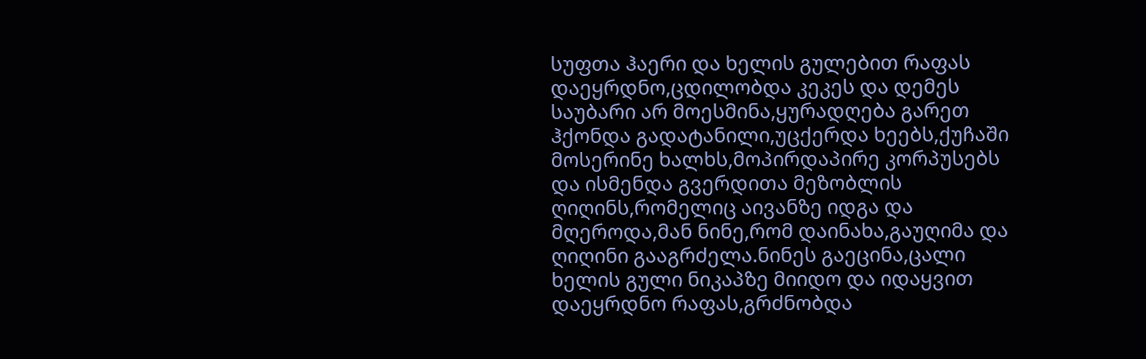სუფთა ჰაერი და ხელის გულებით რაფას დაეყრდნო,ცდილობდა კეკეს და დემეს საუბარი არ მოესმინა,ყურადღება გარეთ ჰქონდა გადატანილი,უცქერდა ხეებს,ქუჩაში მოსერინე ხალხს,მოპირდაპირე კორპუსებს და ისმენდა გვერდითა მეზობლის ღიღინს,რომელიც აივანზე იდგა და მღეროდა,მან ნინე,რომ დაინახა,გაუღიმა და ღიღინი გააგრძელა.ნინეს გაეცინა,ცალი ხელის გული ნიკაპზე მიიდო და იდაყვით დაეყრდნო რაფას,გრძნობდა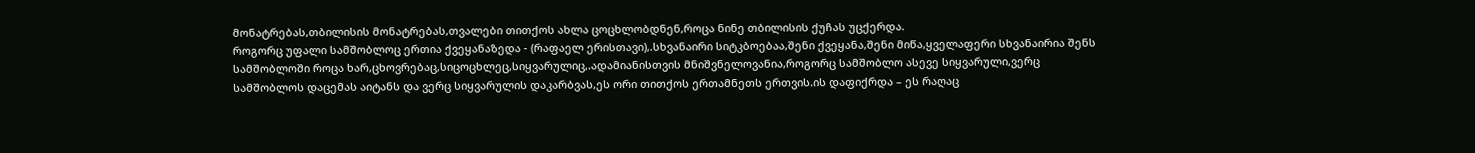მონატრებას,თბილისის მონატრებას,თვალები თითქოს ახლა ცოცხლობდნენ,როცა ნინე თბილისის ქუჩას უცქერდა.
როგორც უფალი სამშობლოც ერთია ქვეყანაზედა - (რაფაელ ერისთავი),.სხვანაირი სიტკბოებაა,შენი ქვეყანა,შენი მიწა,ყველაფერი სხვანაირია შენს სამშობლოში როცა ხარ,ცხოვრებაც,სიცოცხლეც,სიყვარულიც,.ადამიანისთვის მნიშვნელოვანია,როგორც სამშობლო ასევე სიყვარული,ვერც სამშობლოს დაცემას აიტანს და ვერც სიყვარულის დაკარბვას,ეს ორი თითქოს ერთამნეთს ერთვის.ის დაფიქრდა – ეს რაღაც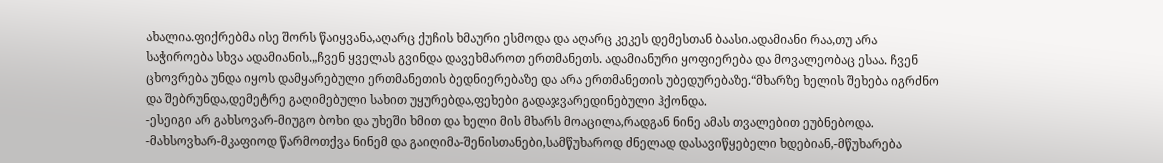ახალია.ფიქრებმა ისე შორს წაიყვანა,აღარც ქუჩის ხმაური ესმოდა და აღარც კეკეს დემესთან ბაასი.ადამიანი რაა,თუ არა საჭიროება სხვა ადამიანის.„ჩვენ ყველას გვინდა დავეხმაროთ ერთმანეთს. ადამიანური ყოფიერება და მოვალეობაც ესაა. ჩვენ ცხოვრება უნდა იყოს დამყარებული ერთმანეთის ბედნიერებაზე და არა ერთმანეთის უბედურებაზე.“მხარზე ხელის შეხება იგრძნო და შებრუნდა,დემეტრე გაღიმებული სახით უყურებდა,ფეხები გადაჯვარედინებული ჰქონდა.
-ესეიგი არ გახსოვარ-მიუგო ბოხი და უხეში ხმით და ხელი მის მხარს მოაცილა,რადგან ნინე ამას თვალებით ეუბნებოდა.
-მახსოვხარ-მკაფიოდ წარმოთქვა ნინემ და გაიღიმა-შენისთანები,სამწუხაროდ ძნელად დასავიწყებელი ხდებიან,-მწუხარება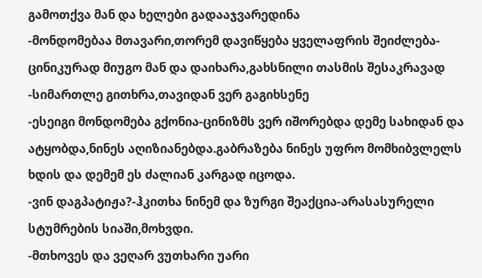გამოთქვა მან და ხელები გადააჯვარედინა
-მონდომებაა მთავარი,თორემ დავიწყება ყველაფრის შეიძლება-ცინიკურად მიუგო მან და დაიხარა,გახსნილი თასმის შესაკრავად
-სიმართლე გითხრა,თავიდან ვერ გაგიხსენე
-ესეიგი მონდომება გქონია-ცინიზმს ვერ იშორებდა დემე სახიდან და ატყობდა,ნინეს აღიზიანებდა.გაბრაზება ნინეს უფრო მომხიბვლელს ხდის და დემემ ეს ძალიან კარგად იცოდა.
-ვინ დაგპატიჟა?-ჰკითხა ნინემ და ზურგი შეაქცია-არასასურელი სტუმრების სიაში,მოხვდი.
-მთხოვეს და ვეღარ ვუთხარი უარი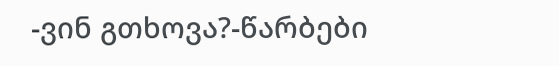-ვინ გთხოვა?-წარბები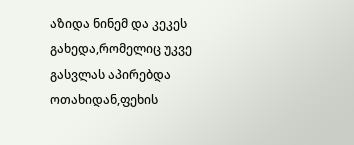აზიდა ნინემ და კეკეს გახედა,რომელიც უკვე გასვლას აპირებდა ოთახიდან,ფეხის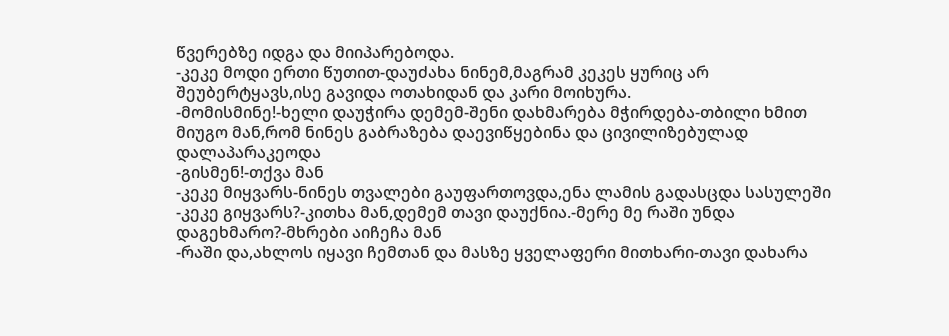წვერებზე იდგა და მიიპარებოდა.
-კეკე მოდი ერთი წუთით-დაუძახა ნინემ,მაგრამ კეკეს ყურიც არ შეუბერტყავს,ისე გავიდა ოთახიდან და კარი მოიხურა.
-მომისმინე!-ხელი დაუჭირა დემემ-შენი დახმარება მჭირდება-თბილი ხმით მიუგო მან,რომ ნინეს გაბრაზება დაევიწყებინა და ცივილიზებულად დალაპარაკეოდა
-გისმენ!-თქვა მან
-კეკე მიყვარს-ნინეს თვალები გაუფართოვდა,ენა ლამის გადასცდა სასულეში
-კეკე გიყვარს?-კითხა მან,დემემ თავი დაუქნია.-მერე მე რაში უნდა დაგეხმარო?-მხრები აიჩეჩა მან
-რაში და,ახლოს იყავი ჩემთან და მასზე ყველაფერი მითხარი-თავი დახარა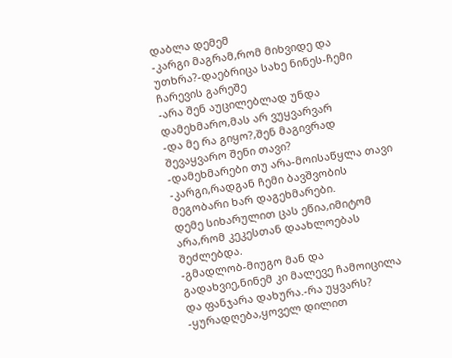დაბლა დემემ
-კარგი მაგრამ,რომ მიხვიდე და უთხრა?-დაებრიცა სახე ნინეს-ჩემი ჩარევის გარეშე
-არა შენ აუცილებლად უნდა დამეხმარო,მას არ ვუყვარვარ
-და მე რა გიყო?,შენ მაგივრად შევაყვარო შენი თავი?
-დამეხმარები თუ არა-მოისაწყლა თავი
-კარგი,რადგან ჩემი ბავშვობის მეგობარი ხარ დაგეხმარები.
დემე სიხარულით ცას ეწია,იმიტომ არა,რომ კეკესთან დაახლოებას შეძლებდა.
-გმადლობ-მიუგო მან და გადახვიე,ნინემ კი მალევე ჩამოიცილა და ფანჯარა დახურა.-რა უყვარს?
-ყურადღება,ყოველ დილით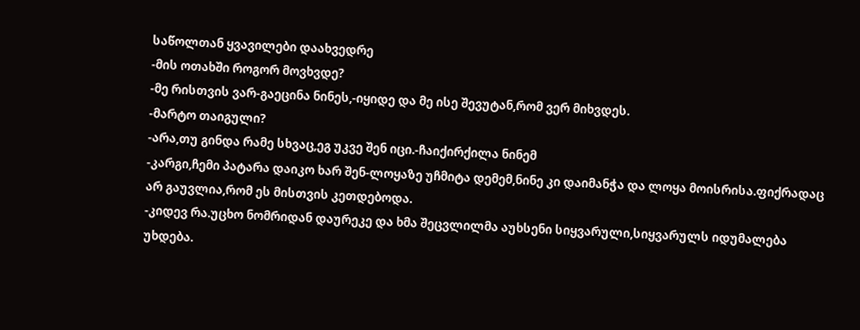საწოლთან ყვავილები დაახვედრე
-მის ოთახში როგორ მოვხვდე?
-მე რისთვის ვარ-გაეცინა ნინეს,-იყიდე და მე ისე შევუტან,რომ ვერ მიხვდეს.
-მარტო თაიგული?
-არა,თუ გინდა რამე სხვაც,ეგ უკვე შენ იცი.-ჩაიქირქილა ნინემ
-კარგი,ჩემი პატარა დაიკო ხარ შენ-ლოყაზე უჩმიტა დემემ,ნინე კი დაიმანჭა და ლოყა მოისრისა.ფიქრადაც არ გაუვლია,რომ ეს მისთვის კეთდებოდა.
-კიდევ რა.უცხო ნომრიდან დაურეკე და ხმა შეცვლილმა აუხსენი სიყვარული,სიყვარულს იდუმალება უხდება.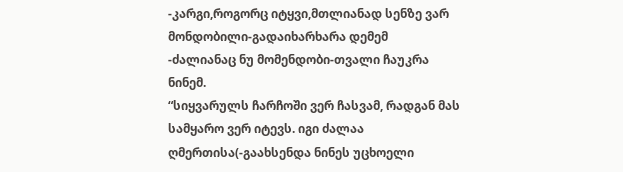-კარგი,როგორც იტყვი,მთლიანად სენზე ვარ მონდობილი-გადაიხარხარა დემემ
-ძალიანაც ნუ მომენდობი-თვალი ჩაუკრა ნინემ.
“სიყვარულს ჩარჩოში ვერ ჩასვამ, რადგან მას სამყარო ვერ იტევს. იგი ძალაა ღმერთისა(-გაახსენდა ნინეს უცხოელი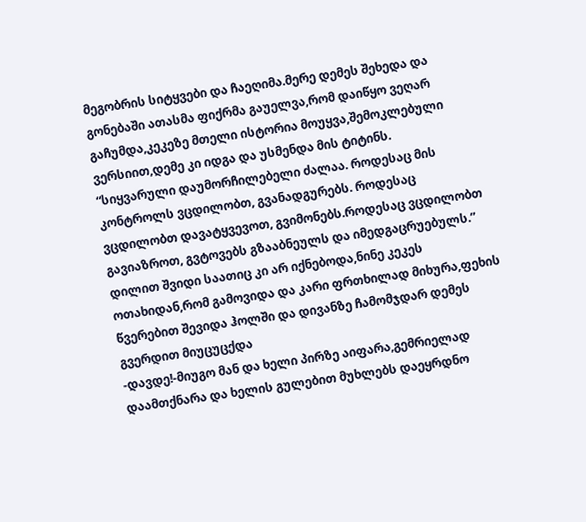მეგობრის სიტყვები და ჩაეღიმა.მერე დემეს შეხედა და გონებაში ათასმა ფიქრმა გაუელვა,რომ დაიწყო ვეღარ გაჩუმდა,კეკეზე მთელი ისტორია მოუყვა,შემოკლებული ვერსიით,დემე კი იდგა და უსმენდა მის ტიტინს.
“სიყვარული დაუმორჩილებელი ძალაა. როდესაც მის კონტროლს ვცდილობთ, გვანადგურებს. როდესაც ვცდილობთ დავატყვევოთ, გვიმონებს.როდესაც ვცდილობთ გავიაზროთ, გვტოვებს გზააბნეულს და იმედგაცრუებულს.”
დილით შვიდი საათიც კი არ იქნებოდა,ნინე კეკეს ოთახიდან,რომ გამოვიდა და კარი ფრთხილად მიხურა,ფეხის წვერებით შევიდა ჰოლში და დივანზე ჩამომჯდარ დემეს გვერდით მიუცუცქდა
-დავდე!-მიუგო მან და ხელი პირზე აიფარა,გემრიელად დაამთქნარა და ხელის გულებით მუხლებს დაეყრდნო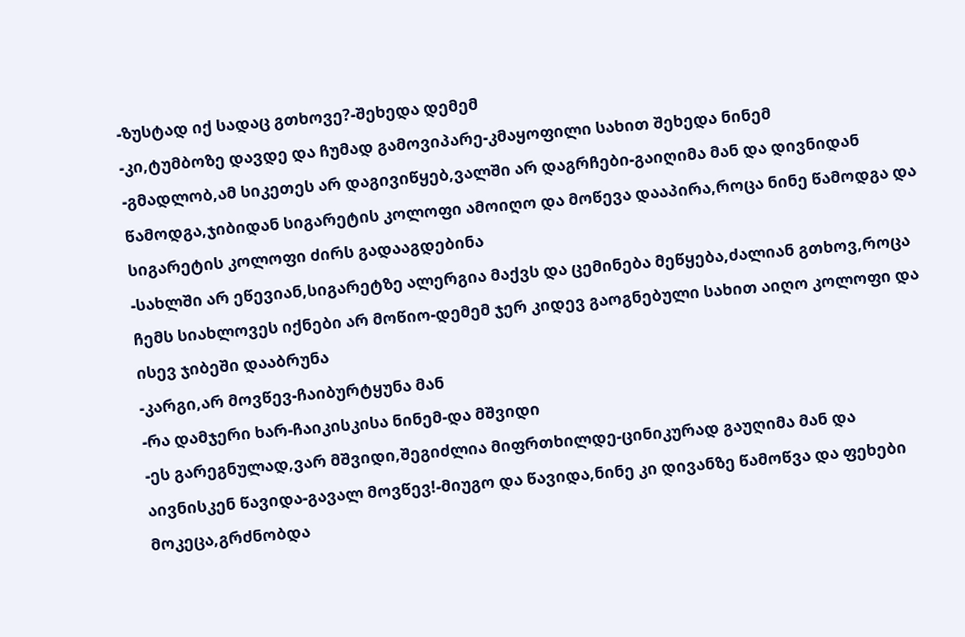-ზუსტად იქ სადაც გთხოვე?-შეხედა დემემ
-კი,ტუმბოზე დავდე და ჩუმად გამოვიპარე-კმაყოფილი სახით შეხედა ნინემ
-გმადლობ,ამ სიკეთეს არ დაგივიწყებ,ვალში არ დაგრჩები-გაიღიმა მან და დივნიდან წამოდგა,ჯიბიდან სიგარეტის კოლოფი ამოიღო და მოწევა დააპირა,როცა ნინე წამოდგა და სიგარეტის კოლოფი ძირს გადააგდებინა
-სახლში არ ეწევიან,სიგარეტზე ალერგია მაქვს და ცემინება მეწყება,ძალიან გთხოვ,როცა ჩემს სიახლოვეს იქნები არ მოწიო-დემემ ჯერ კიდევ გაოგნებული სახით აიღო კოლოფი და ისევ ჯიბეში დააბრუნა
-კარგი,არ მოვწევ-ჩაიბურტყუნა მან
-რა დამჯერი ხარ-ჩაიკისკისა ნინემ-და მშვიდი
-ეს გარეგნულად,ვარ მშვიდი,შეგიძლია მიფრთხილდე-ცინიკურად გაუღიმა მან და აივნისკენ წავიდა-გავალ მოვწევ!-მიუგო და წავიდა,ნინე კი დივანზე წამოწვა და ფეხები მოკეცა,გრძნობდა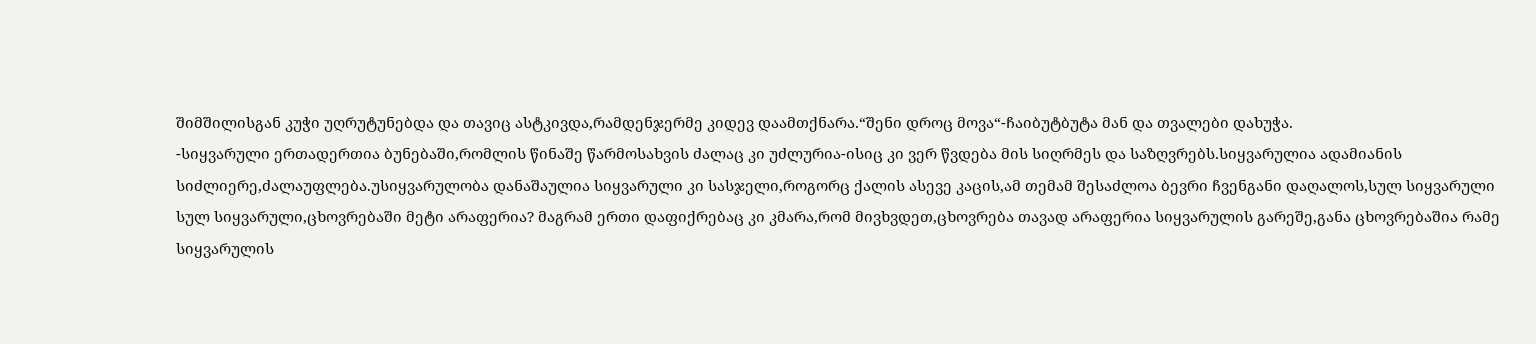შიმშილისგან კუჭი უღრუტუნებდა და თავიც ასტკივდა,რამდენჯერმე კიდევ დაამთქნარა.“შენი დროც მოვა“-ჩაიბუტბუტა მან და თვალები დახუჭა.
-სიყვარული ერთადერთია ბუნებაში,რომლის წინაშე წარმოსახვის ძალაც კი უძლურია-ისიც კი ვერ წვდება მის სიღრმეს და საზღვრებს.სიყვარულია ადამიანის სიძლიერე,ძალაუფლება.უსიყვარულობა დანაშაულია სიყვარული კი სასჯელი,როგორც ქალის ასევე კაცის,ამ თემამ შესაძლოა ბევრი ჩვენგანი დაღალოს,სულ სიყვარული სულ სიყვარული,ცხოვრებაში მეტი არაფერია? მაგრამ ერთი დაფიქრებაც კი კმარა,რომ მივხვდეთ,ცხოვრება თავად არაფერია სიყვარულის გარეშე,განა ცხოვრებაშია რამე სიყვარულის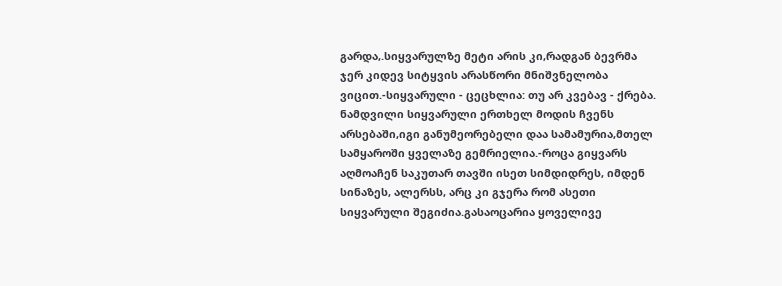გარდა,.სიყვარულზე მეტი არის კი,რადგან ბევრმა ჯერ კიდევ სიტყვის არასწორი მნიშვნელობა ვიცით.-სიყვარული - ცეცხლია: თუ არ კვებავ - ქრება.
ნამდვილი სიყვარული ერთხელ მოდის ჩვენს არსებაში,იგი განუმეორებელი დაა სამამურია,მთელ სამყაროში ყველაზე გემრიელია.-როცა გიყვარს აღმოაჩენ საკუთარ თავში ისეთ სიმდიდრეს, იმდენ სინაზეს, ალერსს, არც კი გჯერა რომ ასეთი სიყვარული შეგიძია.გასაოცარია ყოველივე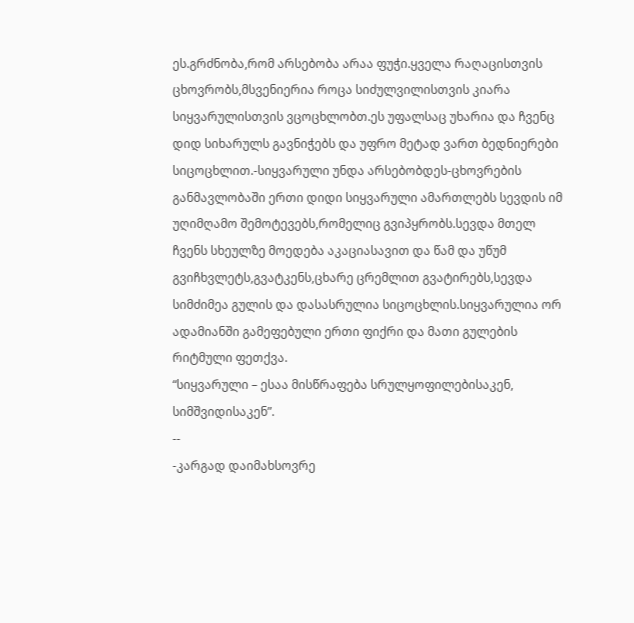ეს.გრძნობა,რომ არსებობა არაა ფუჭი.ყველა რაღაცისთვის ცხოვრობს,მსვენიერია როცა სიძულვილისთვის კიარა სიყვარულისთვის ვცოცხლობთ.ეს უფალსაც უხარია და ჩვენც დიდ სიხარულს გავნიჭებს და უფრო მეტად ვართ ბედნიერები სიცოცხლით.-სიყვარული უნდა არსებობდეს-ცხოვრების განმავლობაში ერთი დიდი სიყვარული ამართლებს სევდის იმ უღიმღამო შემოტევებს,რომელიც გვიპყრობს.სევდა მთელ ჩვენს სხეულზე მოედება აკაციასავით და წამ და უწუმ გვიჩხვლეტს,გვატკენს,ცხარე ცრემლით გვატირებს,სევდა სიმძიმეა გულის და დასასრულია სიცოცხლის.სიყვარულია ორ ადამიანში გამეფებული ერთი ფიქრი და მათი გულების რიტმული ფეთქვა.
“სიყვარული – ესაა მისწრაფება სრულყოფილებისაკენ, სიმშვიდისაკენ”.
--
-კარგად დაიმახსოვრე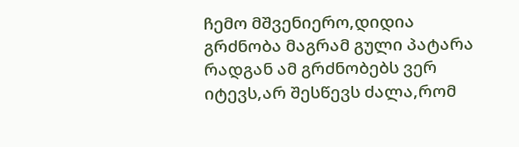ჩემო მშვენიერო,დიდია გრძნობა მაგრამ გული პატარა რადგან ამ გრძნობებს ვერ იტევს,არ შესწევს ძალა,რომ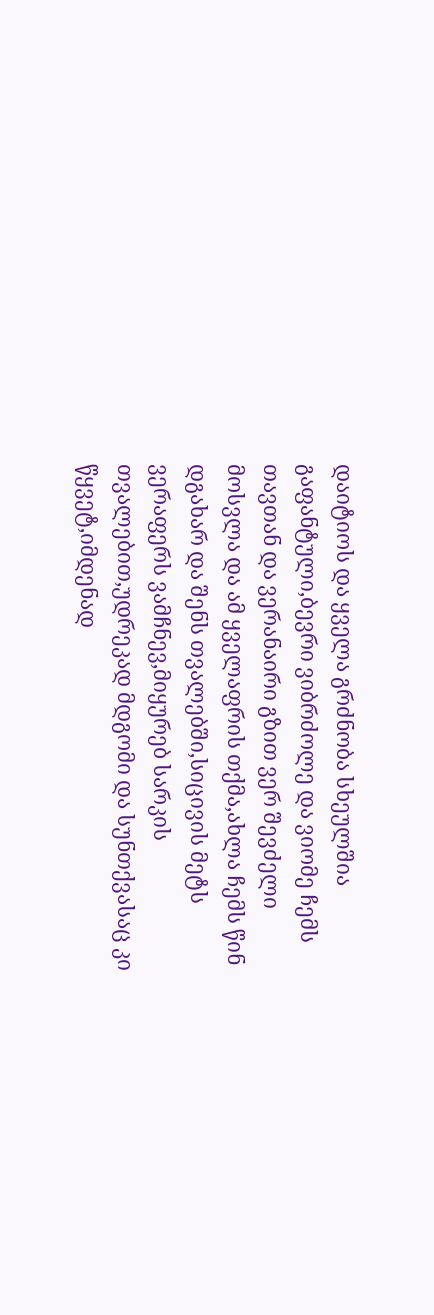დაიტიოს და ყველა გრძნობა სხეულშია გაფანტული,ბევრი ვიბრძოლე და ვიომე ჩემს თავთან და ვერანაირი გზით ვერ შევძელი მოსვლა და ამ ყველაფრის თქმა,ახლა ჩემს წინ დგახარ და შენს თვალებში,სიცივის მეტს ვერაფერს ვამჩნევ,მიყურებ სარკის თვალებით,უდრეკად მდგომი და სუნთქვასაც კი წყვეტ,იმდენად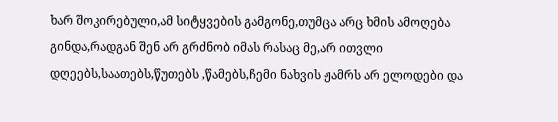ხარ შოკირებული,ამ სიტყვების გამგონე,თუმცა არც ხმის ამოღება გინდა,რადგან შენ არ გრძნობ იმას რასაც მე,არ ითვლი დღეებს,საათებს,წუთებს ,წამებს,ჩემი ნახვის ჟამრს არ ელოდები და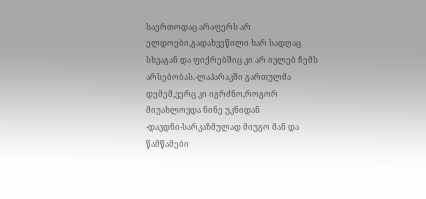საერთოდაც არაფერს არ ელდოები,გადახვეწილი ხარ სადღაც სხვაგან და ფიქრებშიც კი არ ივლებ ჩემს არსებობას.-ლაპარაკში გართულმა დემემ,ვერც კი იგრძნო,როგორ მიუახლოვდა ნინე უკნიდან
-დავდნი-სარკაზმულად მიუგო მან და წამწამები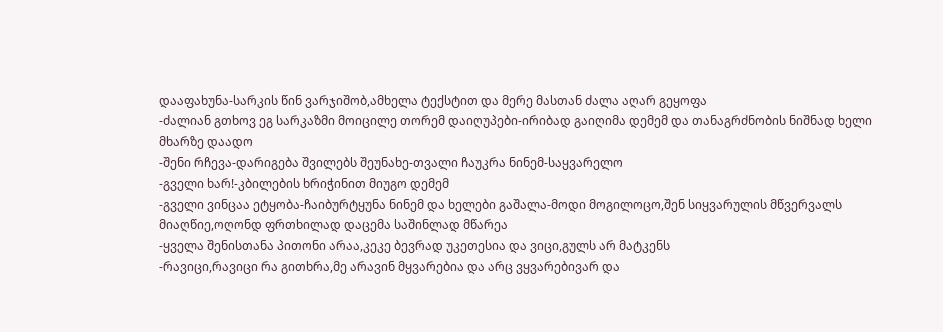დააფახუნა-სარკის წინ ვარჯიშობ,ამხელა ტექსტით და მერე მასთან ძალა აღარ გეყოფა
-ძალიან გთხოვ ეგ სარკაზმი მოიცილე თორემ დაიღუპები-ირიბად გაიღიმა დემემ და თანაგრძნობის ნიშნად ხელი მხარზე დაადო
-შენი რჩევა-დარიგება შვილებს შეუნახე-თვალი ჩაუკრა ნინემ-საყვარელო
-გველი ხარ!-კბილების ხრიჭინით მიუგო დემემ
-გველი ვინცაა ეტყობა-ჩაიბურტყუნა ნინემ და ხელები გაშალა-მოდი მოგილოცო,შენ სიყვარულის მწვერვალს მიაღწიე,ოღონდ ფრთხილად დაცემა საშინლად მწარეა
-ყველა შენისთანა პითონი არაა,კეკე ბევრად უკეთესია და ვიცი,გულს არ მატკენს
-რავიცი,რავიცი რა გითხრა,მე არავინ მყვარებია და არც ვყვარებივარ და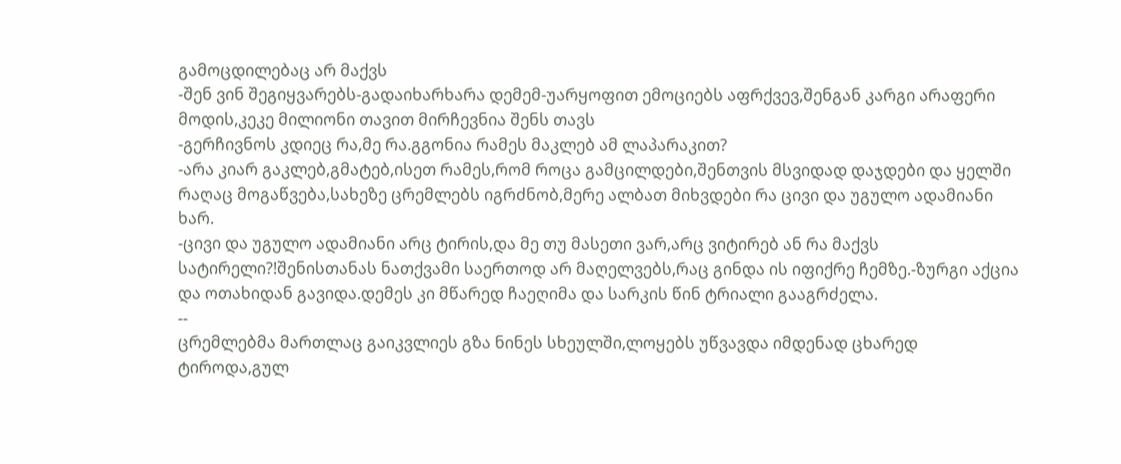გამოცდილებაც არ მაქვს
-შენ ვინ შეგიყვარებს-გადაიხარხარა დემემ-უარყოფით ემოციებს აფრქვევ,შენგან კარგი არაფერი მოდის,კეკე მილიონი თავით მირჩევნია შენს თავს
-გერჩივნოს კდიეც რა,მე რა.გგონია რამეს მაკლებ ამ ლაპარაკით?
-არა კიარ გაკლებ,გმატებ,ისეთ რამეს,რომ როცა გამცილდები,შენთვის მსვიდად დაჯდები და ყელში რაღაც მოგაწვება,სახეზე ცრემლებს იგრძნობ,მერე ალბათ მიხვდები რა ცივი და უგულო ადამიანი ხარ.
-ცივი და უგულო ადამიანი არც ტირის,და მე თუ მასეთი ვარ,არც ვიტირებ ან რა მაქვს სატირელი?!შენისთანას ნათქვამი საერთოდ არ მაღელვებს,რაც გინდა ის იფიქრე ჩემზე.-ზურგი აქცია და ოთახიდან გავიდა.დემეს კი მწარედ ჩაეღიმა და სარკის წინ ტრიალი გააგრძელა.
--
ცრემლებმა მართლაც გაიკვლიეს გზა ნინეს სხეულში,ლოყებს უწვავდა იმდენად ცხარედ ტიროდა,გულ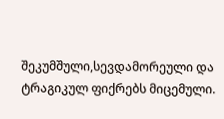შეკუმშული,სევდამორეული და ტრაგიკულ ფიქრებს მიცემული.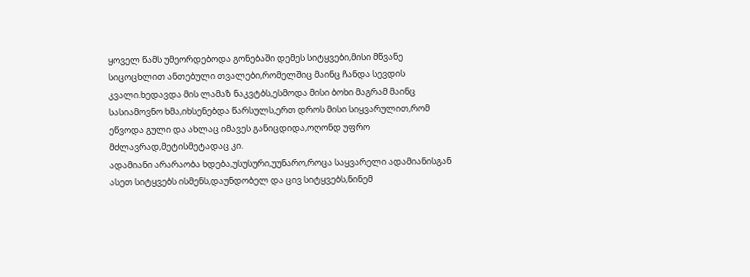ყოველ წამს უმეორდებოდა გონებაში დემეს სიტყვები,მისი მწვანე სიცოცხლით ანთებული თვალები,რომელშიც მაინც ჩანდა სევდის კვალი.ხედავდა მის ლამაზ ნაკვტბს,ესმოდა მისი ბოხი მაგრამ მაინც სასიამოვნო ხმა,იხსენებდა წარსულს,ერთ დროს მისი სიყვარულით,რომ ეწვოდა გული და ახლაც იმავეს განიცდიდა,ოღონდ უფრო მძლავრად,მეტისმეტადაც კი.
ადამიანი არარაობა ხდება,უსუსური,უუნარო,როცა საყვარელი ადამიანისგან ასეთ სიტყვებს ისმენს,დაუნდობელ და ცივ სიტყვებს,ნინემ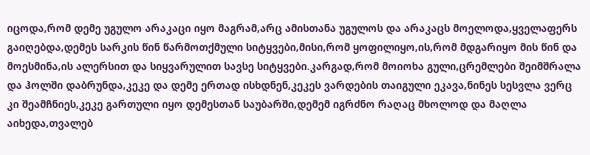იცოდა,რომ დემე უგულო არაკაცი იყო მაგრამ,არც ამისთანა უგულოს და არაკაცს მოელოდა,ყველაფერს გაიღებდა,დემეს სარკის წინ წარმოთქმული სიტყვები,მისი,რომ ყოფილიყო,ის,რომ მდგარიყო მის წინ და მოესმინა,ის ალერსით და სიყვარულით სავსე სიტყვები.კარგად,რომ მოიოხა გული,ცრემლები შეიმშრალა და ჰოლში დაბრუნდა,კეკე და დემე ერთად ისხდნენ,კეკეს ვარდების თაიგული ეკავა,ნინეს სესვლა ვერც კი შეამჩნიეს,კეკე გართული იყო დემესთან საუბარში,დემემ იგრძნო რაღაც მხოლოდ და მაღლა აიხედა,თვალებ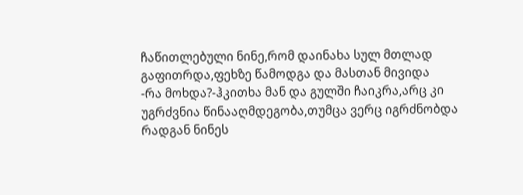ჩაწითლებული ნინე,რომ დაინახა სულ მთლად გაფითრდა,ფეხზე წამოდგა და მასთან მივიდა
-რა მოხდა?-ჰკითხა მან და გულში ჩაიკრა,არც კი უგრძვნია წინააღმდეგობა,თუმცა ვერც იგრძნობდა რადგან ნინეს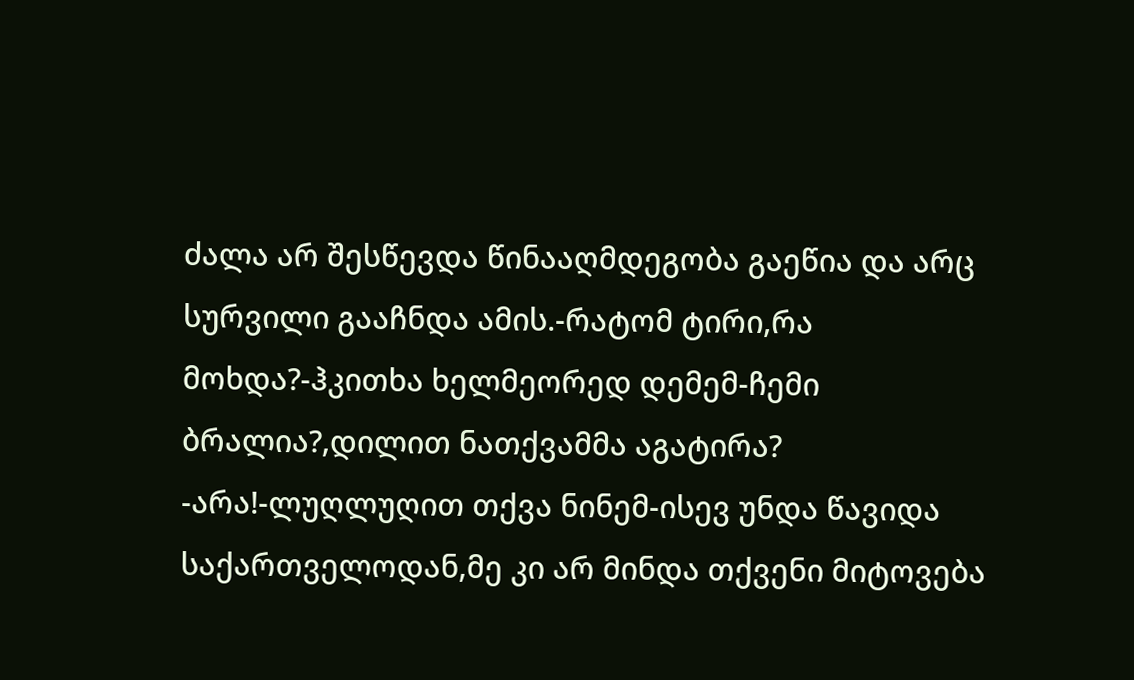ძალა არ შესწევდა წინააღმდეგობა გაეწია და არც სურვილი გააჩნდა ამის.-რატომ ტირი,რა მოხდა?-ჰკითხა ხელმეორედ დემემ-ჩემი ბრალია?,დილით ნათქვამმა აგატირა?
-არა!-ლუღლუღით თქვა ნინემ-ისევ უნდა წავიდა საქართველოდან,მე კი არ მინდა თქვენი მიტოვება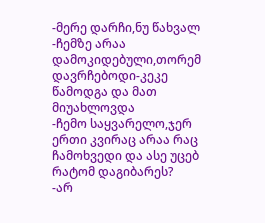-მერე დარჩი,ნუ წახვალ
-ჩემზე არაა დამოკიდებული,თორემ დავრჩებოდი-კეკე წამოდგა და მათ მიუახლოვდა
-ჩემო საყვარელო,ჯერ ერთი კვირაც არაა რაც ჩამოხვედი და ასე უცებ რატომ დაგიბარეს?
-არ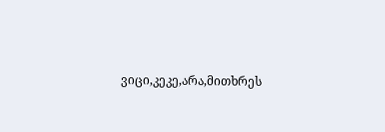ვიცი,კეკე,არა,მითხრეს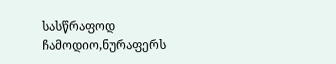სასწრაფოდ ჩამოდიო,ნურაფერს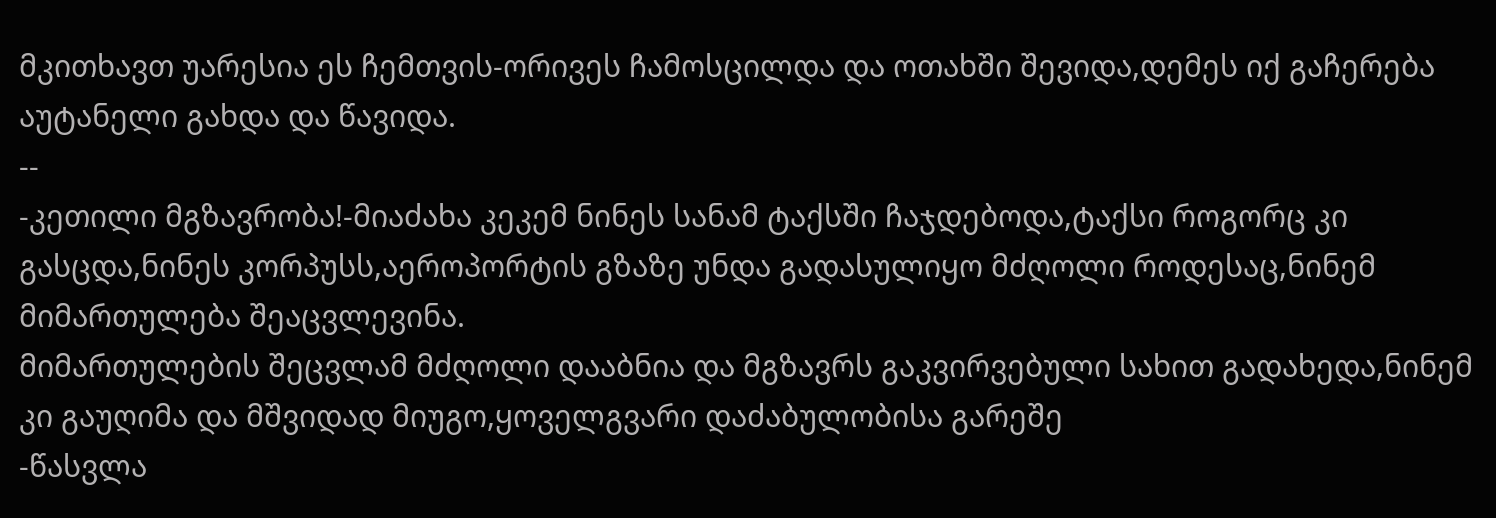მკითხავთ უარესია ეს ჩემთვის-ორივეს ჩამოსცილდა და ოთახში შევიდა,დემეს იქ გაჩერება აუტანელი გახდა და წავიდა.
--
-კეთილი მგზავრობა!-მიაძახა კეკემ ნინეს სანამ ტაქსში ჩაჯდებოდა,ტაქსი როგორც კი გასცდა,ნინეს კორპუსს,აეროპორტის გზაზე უნდა გადასულიყო მძღოლი როდესაც,ნინემ მიმართულება შეაცვლევინა.
მიმართულების შეცვლამ მძღოლი დააბნია და მგზავრს გაკვირვებული სახით გადახედა,ნინემ კი გაუღიმა და მშვიდად მიუგო,ყოველგვარი დაძაბულობისა გარეშე
-წასვლა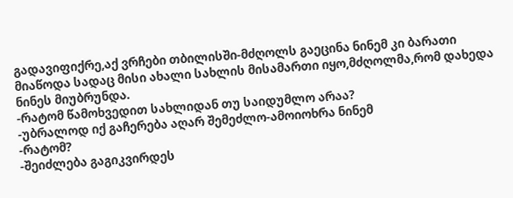გადავიფიქრე,აქ ვრჩები თბილისში-მძღოლს გაეცინა ნინემ კი ბარათი მიაწოდა სადაც მისი ახალი სახლის მისამართი იყო,მძღოლმა,რომ დახედა ნინეს მიუბრუნდა.
-რატომ წამოხვედით სახლიდან თუ საიდუმლო არაა?
-უბრალოდ იქ გაჩერება აღარ შემეძლო-ამოიოხრა ნინემ
-რატომ?
-შეიძლება გაგიკვირდეს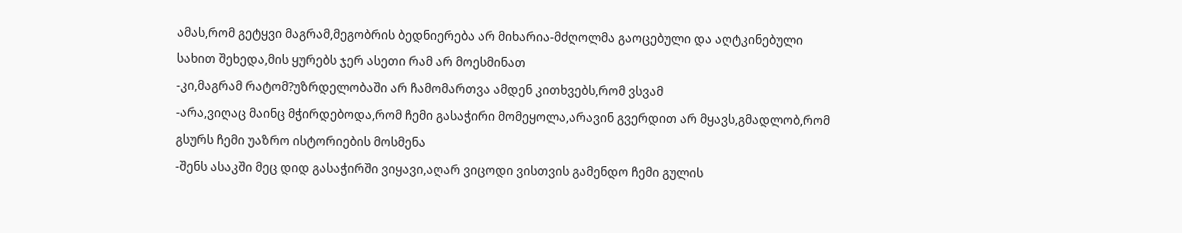ამას,რომ გეტყვი მაგრამ,მეგობრის ბედნიერება არ მიხარია-მძღოლმა გაოცებული და აღტკინებული სახით შეხედა,მის ყურებს ჯერ ასეთი რამ არ მოესმინათ
-კი,მაგრამ რატომ?უზრდელობაში არ ჩამომართვა ამდენ კითხვებს,რომ ვსვამ
-არა,ვიღაც მაინც მჭირდებოდა,რომ ჩემი გასაჭირი მომეყოლა,არავინ გვერდით არ მყავს,გმადლობ,რომ გსურს ჩემი უაზრო ისტორიების მოსმენა
-შენს ასაკში მეც დიდ გასაჭირში ვიყავი,აღარ ვიცოდი ვისთვის გამენდო ჩემი გულის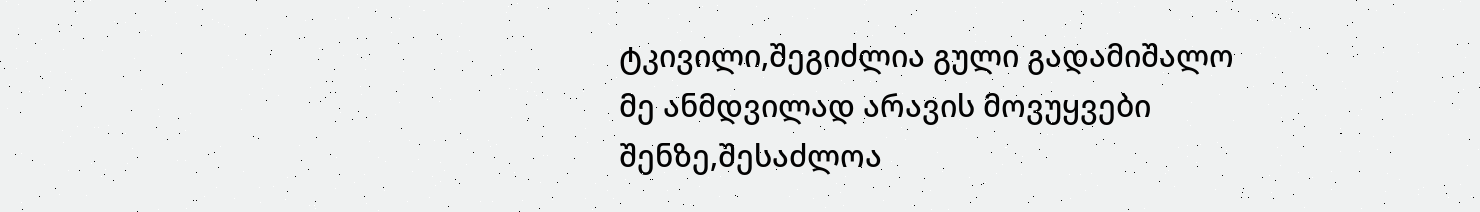ტკივილი,შეგიძლია გული გადამიშალო მე ანმდვილად არავის მოვუყვები შენზე,შესაძლოა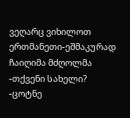ვეღარც ვიხილოთ ერთმანეთი-ეშმაკურად ჩაიღიმა მძღოლმა
-თქვენი სახელი?
-ცოტნე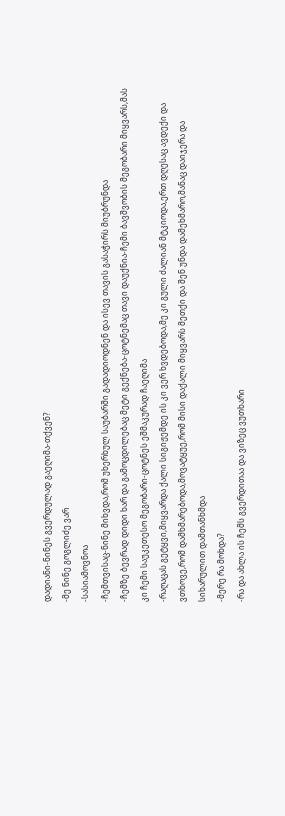დადიანი-ნინეს გვერდულად გაეღიმა-თქვენ?
-მე ნინე გოგლიძე ვარ
-სასიამოვნოა
-ჩემთვისაც-ნინე მიხვდა,რომ უხერხულ საუბარში გადადიოდნენ და ისევ თავის გასაჭირს მიუბრუნდა
-ჩემზე ბევრად დიდი ხარ და გამოცდილებაც მეტი გექნება-ცოტნემაც თავი დაუქნია-ჩემი ბავშვობის მეგობარი მიყვარს,მას კი ჩემი საუკეთესო მეგობარი-ცოტნეს ეშმაკურად ჩაეღიმა
-რაღაცას გეტყვი,მიყვარდა ქალი სიგიჟემდე ის კი ვერ ხვდებოდა,მე კი გული ძალიან მტკიოდა,ერთ დღესაც ავდექი და ვთხოვე,რომ დამხმარებოდა,მოვატყუე,რომ მისი დაქალი მიყვარს მეთქი და შენ უნდა დამეხმარო,მანაც დაიჯერა და სიხარულით დამთანხმდა
-მერე რა მოხდა?
-რა და ახლა ის ჩემს გვერდითაა და ვიზეც ვუთხარი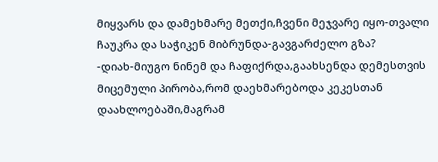მიყვარს და დამეხმარე მეთქი,ჩვენი მეჯვარე იყო-თვალი ჩაუკრა და საჭიკენ მიბრუნდა-გავგარძელო გზა?
-დიახ-მიუგო ნინემ და ჩაფიქრდა,გაახსენდა დემესთვის მიცემული პირობა,რომ დაეხმარებოდა კეკესთან დაახლოებაში,მაგრამ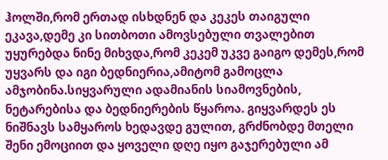ჰოლში,რომ ერთად ისხდნენ და კეკეს თაიგული ეკავა,დემე კი სითბოთი ამოვსებული თვალებით უყურებდა ნინე მიხვდა,რომ კეკემ უკვე გაიგო დემეს,რომ უყვარს და იგი ბედნიერია,ამიტომ გამოცლა ამჯობინა.სიყვარული ადამიანის სიამოვნების, ნეტარებისა და ბედნიერების წყაროა. გიყვარდეს ეს ნიშნავს სამყაროს ხედავდე გულით, გრძნობდე მთელი შენი ემოციით და ყოველი დღე იყო გაჯერებული ამ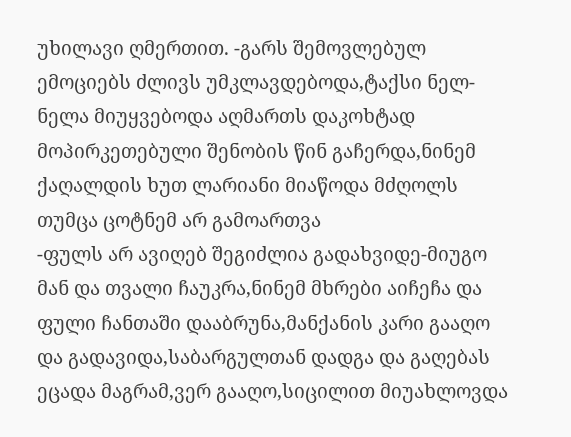უხილავი ღმერთით. -გარს შემოვლებულ ემოციებს ძლივს უმკლავდებოდა,ტაქსი ნელ-ნელა მიუყვებოდა აღმართს დაკოხტად მოპირკეთებული შენობის წინ გაჩერდა,ნინემ ქაღალდის ხუთ ლარიანი მიაწოდა მძღოლს თუმცა ცოტნემ არ გამოართვა
-ფულს არ ავიღებ შეგიძლია გადახვიდე-მიუგო მან და თვალი ჩაუკრა,ნინემ მხრები აიჩეჩა და ფული ჩანთაში დააბრუნა,მანქანის კარი გააღო და გადავიდა,საბარგულთან დადგა და გაღებას ეცადა მაგრამ,ვერ გააღო,სიცილით მიუახლოვდა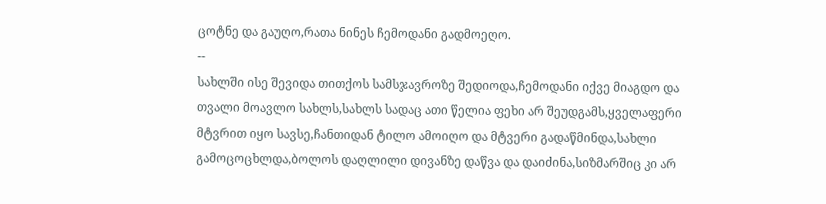ცოტნე და გაუღო,რათა ნინეს ჩემოდანი გადმოეღო.
--
სახლში ისე შევიდა თითქოს სამსჯავროზე შედიოდა,ჩემოდანი იქვე მიაგდო და თვალი მოავლო სახლს,სახლს სადაც ათი წელია ფეხი არ შეუდგამს,ყველაფერი მტვრით იყო სავსე,ჩანთიდან ტილო ამოიღო და მტვერი გადაწმინდა,სახლი გამოცოცხლდა,ბოლოს დაღლილი დივანზე დაწვა და დაიძინა,სიზმარშიც კი არ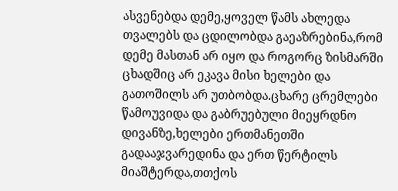ასვენებდა დემე,ყოველ წამს ახლედა თვალებს და ცდილობდა გაეაზრებინა,რომ დემე მასთან არ იყო და როგორც ზისმარში ცხადშიც არ ეკავა მისი ხელები და გათოშილს არ უთბობდა.ცხარე ცრემლები წამოუვიდა და გაბრუებული მიეყრდნო დივანზე,ხელები ერთმანეთში გადააჯვარედინა და ერთ წერტილს მიაშტერდა,თთქოს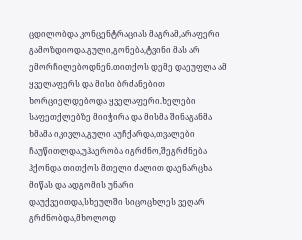ცდილობდა კონცენტრაციას მაგრამ,არაფერი გამოზდიოდა.გული,გონება,ტვინი მას არ ემორჩილებოდნენ.თითქოს დემე დაეუფლა ამ ყველაფერს და მისი ბრძანებით ხორციელდებოდა ყველაფერი.ხელები საფეთქლებზე მიიჭირა და მისმა შინაგანმა ხმამა იკივლა,გული აუჩქარდა,თვალები ჩაუწითლდა,უჰაერობა იგრძნო,შეგრძნება ჰქონდა თითქოს მთელი ძალით დაენარცხა მიწას და ადგომის უნარი დაუქვეითდა,სხეულში სიცოცხლეს ვეღარ გრძნობდა,მხოლოდ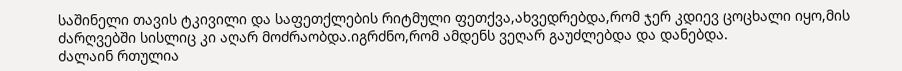საშინელი თავის ტკივილი და საფეთქლების რიტმული ფეთქვა,ახვედრებდა,რომ ჯერ კდიევ ცოცხალი იყო,მის ძარღვებში სისლიც კი აღარ მოძრაობდა.იგრძნო,რომ ამდენს ვეღარ გაუძლებდა და დანებდა.
ძალაინ რთულია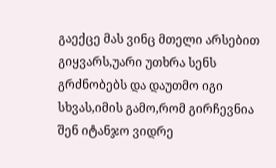გაექცე მას ვინც მთელი არსებით გიყვარს,უარი უთხრა სენს გრძნობებს და დაუთმო იგი სხვას,იმის გამო,რომ გირჩევნია შენ იტანჯო ვიდრე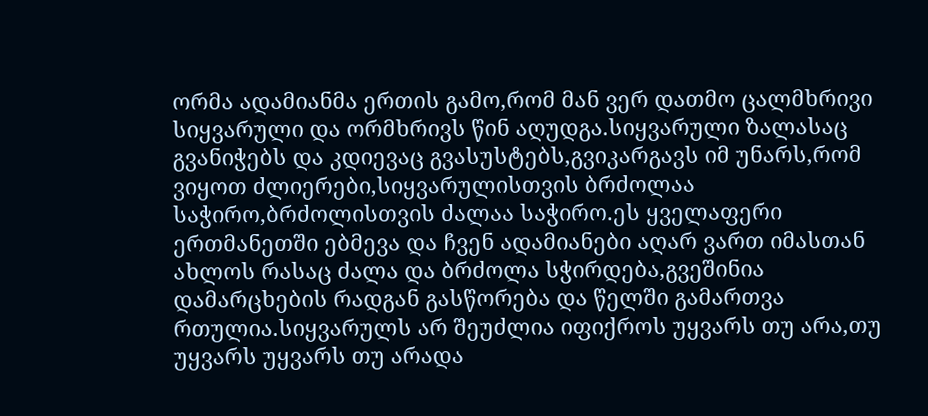ორმა ადამიანმა ერთის გამო,რომ მან ვერ დათმო ცალმხრივი სიყვარული და ორმხრივს წინ აღუდგა.სიყვარული ზალასაც გვანიჭებს და კდიევაც გვასუსტებს,გვიკარგავს იმ უნარს,რომ ვიყოთ ძლიერები,სიყვარულისთვის ბრძოლაა საჭირო,ბრძოლისთვის ძალაა საჭირო.ეს ყველაფერი ერთმანეთში ებმევა და ჩვენ ადამიანები აღარ ვართ იმასთან ახლოს რასაც ძალა და ბრძოლა სჭირდება,გვეშინია დამარცხების რადგან გასწორება და წელში გამართვა რთულია.სიყვარულს არ შეუძლია იფიქროს უყვარს თუ არა,თუ უყვარს უყვარს თუ არადა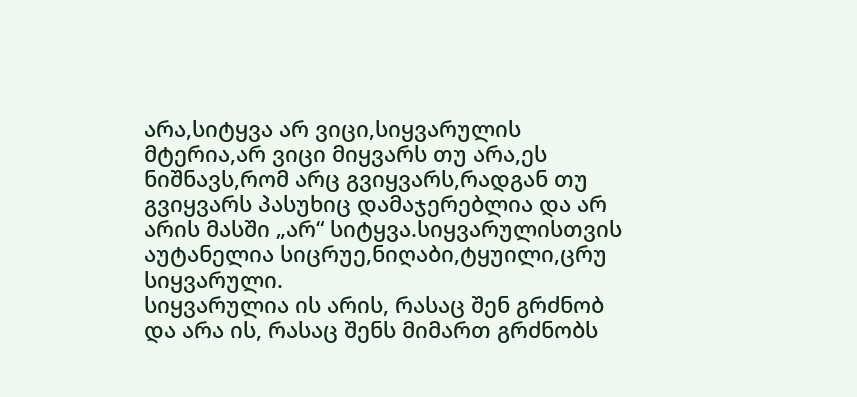არა,სიტყვა არ ვიცი,სიყვარულის მტერია,არ ვიცი მიყვარს თუ არა,ეს ნიშნავს,რომ არც გვიყვარს,რადგან თუ გვიყვარს პასუხიც დამაჯერებლია და არ არის მასში „არ“ სიტყვა.სიყვარულისთვის აუტანელია სიცრუე,ნიღაბი,ტყუილი,ცრუ სიყვარული.
სიყვარულია ის არის, რასაც შენ გრძნობ და არა ის, რასაც შენს მიმართ გრძნობს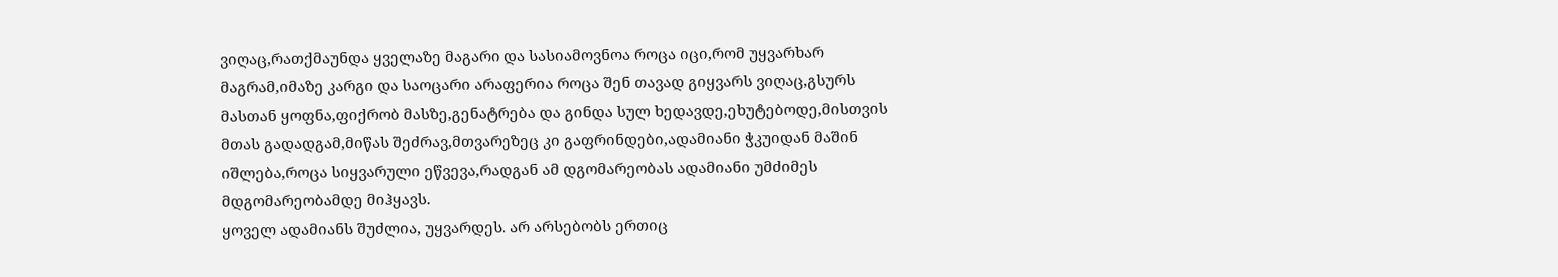ვიღაც,რათქმაუნდა ყველაზე მაგარი და სასიამოვნოა როცა იცი,რომ უყვარხარ მაგრამ,იმაზე კარგი და საოცარი არაფერია როცა შენ თავად გიყვარს ვიღაც,გსურს მასთან ყოფნა,ფიქრობ მასზე,გენატრება და გინდა სულ ხედავდე,ეხუტებოდე,მისთვის მთას გადადგამ,მიწას შეძრავ,მთვარეზეც კი გაფრინდები,ადამიანი ჭკუიდან მაშინ იშლება,როცა სიყვარული ეწვევა,რადგან ამ დგომარეობას ადამიანი უმძიმეს მდგომარეობამდე მიჰყავს.
ყოველ ადამიანს შუძლია, უყვარდეს. არ არსებობს ერთიც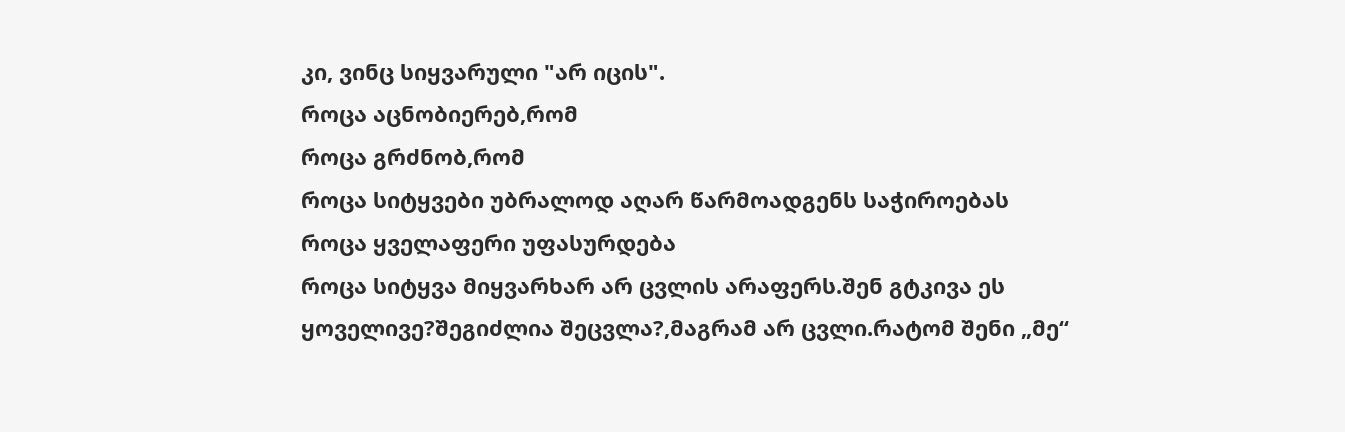კი, ვინც სიყვარული "არ იცის".
როცა აცნობიერებ,რომ
როცა გრძნობ,რომ
როცა სიტყვები უბრალოდ აღარ წარმოადგენს საჭიროებას
როცა ყველაფერი უფასურდება
როცა სიტყვა მიყვარხარ არ ცვლის არაფერს.შენ გტკივა ეს ყოველივე?შეგიძლია შეცვლა?,მაგრამ არ ცვლი.რატომ შენი „მე“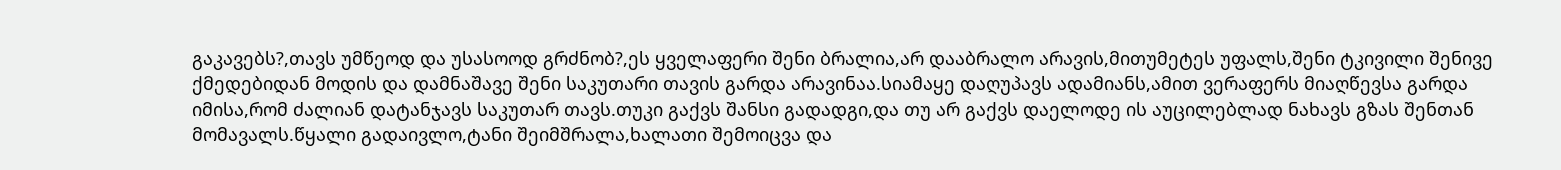გაკავებს?,თავს უმწეოდ და უსასოოდ გრძნობ?,ეს ყველაფერი შენი ბრალია,არ დააბრალო არავის,მითუმეტეს უფალს,შენი ტკივილი შენივე ქმედებიდან მოდის და დამნაშავე შენი საკუთარი თავის გარდა არავინაა.სიამაყე დაღუპავს ადამიანს,ამით ვერაფერს მიაღწევსა გარდა იმისა,რომ ძალიან დატანჯავს საკუთარ თავს.თუკი გაქვს შანსი გადადგი,და თუ არ გაქვს დაელოდე ის აუცილებლად ნახავს გზას შენთან მომავალს.წყალი გადაივლო,ტანი შეიმშრალა,ხალათი შემოიცვა და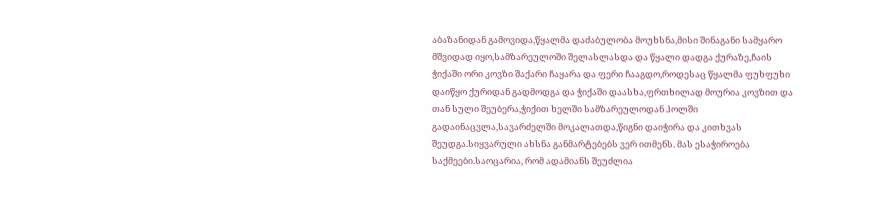აბაზანიდან გამოვიდა,წყალმა დაძაბულობა მოუხსნა,მისი შინაგანი სამყარო მშვიდად იყო,სამზარეულოში შელასლასდა და წყალი დადგა ქურაზე,ჩაის ჭიქაში ორი კოვზი შაქარი ჩაყარა და ფერი ჩააგდო,როდესაც წყალმა ფუხფუხი დაიწყო ქურიდან გადმოდგა და ჭიქაში დაასხა,ფრთხილად მოურია კოვზით და თან სული შეუბერა,ჭიქით ხელში სამზარეულოდან ჰოლში გადაინაცვლა,სავარძელში მოკალათდა,წიგნი დაიჭირა და კითხვას შეუდგა.სიყვარული ახსნა განმარტებებს ვერ ითმენს. მას ესაჭიროება საქმეები.საოცარია, რომ ადამიანს შეუძლია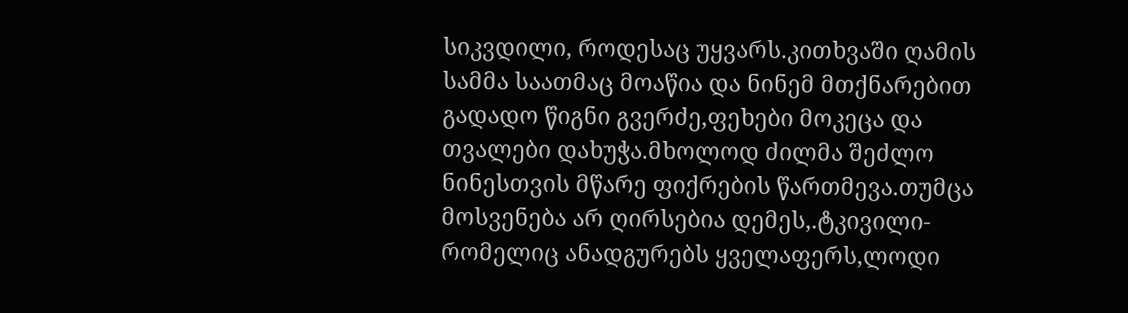სიკვდილი, როდესაც უყვარს.კითხვაში ღამის სამმა საათმაც მოაწია და ნინემ მთქნარებით გადადო წიგნი გვერძე,ფეხები მოკეცა და თვალები დახუჭა.მხოლოდ ძილმა შეძლო ნინესთვის მწარე ფიქრების წართმევა.თუმცა მოსვენება არ ღირსებია დემეს,.ტკივილი-რომელიც ანადგურებს ყველაფერს,ლოდი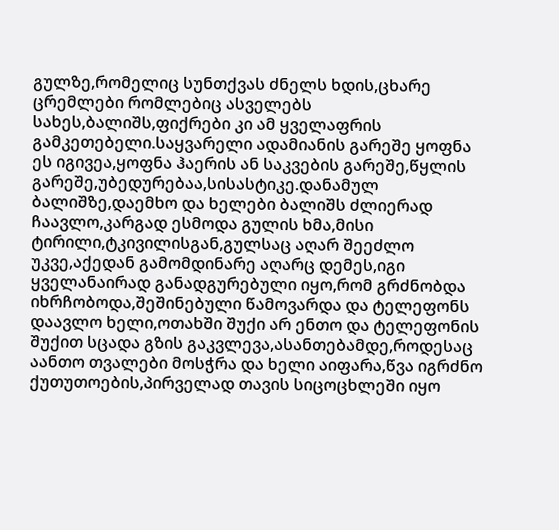გულზე,რომელიც სუნთქვას ძნელს ხდის,ცხარე ცრემლები რომლებიც ასველებს სახეს,ბალიშს,ფიქრები კი ამ ყველაფრის გამკეთებელი.საყვარელი ადამიანის გარეშე ყოფნა ეს იგივეა,ყოფნა ჰაერის ან საკვების გარეშე,წყლის გარეშე,უბედურებაა,სისასტიკე.დანამულ ბალიშზე,დაემხო და ხელები ბალიშს ძლიერად ჩაავლო,კარგად ესმოდა გულის ხმა,მისი ტირილი,ტკივილისგან,გულსაც აღარ შეეძლო უკვე,აქედან გამომდინარე აღარც დემეს,იგი ყველანაირად განადგურებული იყო,რომ გრძნობდა იხრჩობოდა,შეშინებული წამოვარდა და ტელეფონს დაავლო ხელი,ოთახში შუქი არ ენთო და ტელეფონის შუქით სცადა გზის გაკვლევა,ასანთებამდე,როდესაც აანთო თვალები მოსჭრა და ხელი აიფარა,წვა იგრძნო ქუთუთოების,პირველად თავის სიცოცხლეში იყო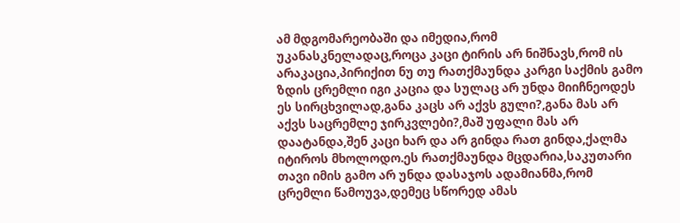ამ მდგომარეობაში და იმედია,რომ უკანასკნელადაც,როცა კაცი ტირის არ ნიშნავს,რომ ის არაკაცია,პირიქით ნუ თუ რათქმაუნდა კარგი საქმის გამო ზდის ცრემლი იგი კაცია და სულაც არ უნდა მიიჩნეოდეს ეს სირცხვილად,განა კაცს არ აქვს გული?,განა მას არ აქვს საცრემლე ჯირკვლები?,მაშ უფალი მას არ დაატანდა,შენ კაცი ხარ და არ გინდა რათ გინდა,ქალმა იტიროს მხოლოდო.ეს რათქმაუნდა მცდარია,საკუთარი თავი იმის გამო არ უნდა დასაჯოს ადამიანმა,რომ ცრემლი წამოუვა,დემეც სწორედ ამას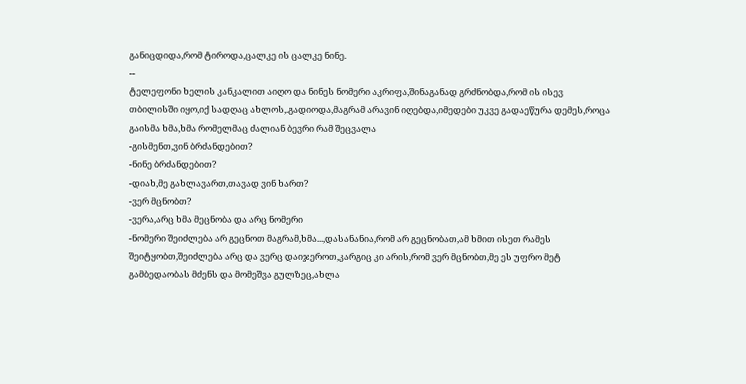განიცდიდა,რომ ტიროდა,ცალკე ის ცალკე ნინე.
--
ტელეფონი ხელის კანკალით აიღო და ნინეს ნომერი აკრიფა,შინაგანად გრძნობდა,რომ ის ისევ თბილისში იყო,იქ სადღაც ახლოს,.გადიოდა,მაგრამ არავინ იღებდა,იმედები უკვე გადაეწურა დემეს,როცა გაისმა ხმა,ხმა რომელმაც ძალიან ბევრი რამ შეცვალა
-გისმენთ,ვინ ბრძანდებით?
-ნინე ბრძანდებით?
-დიახ,მე გახლავართ,თავად ვინ ხართ?
-ვერ მცნობთ?
-ვერა,არც ხმა მეცნობა და არც ნომერი
-ნომერი შეიძლება არ გეცნოთ მაგრამ,ხმა...,დასანანია,რომ არ გეცნობათ,ამ ხმით ისეთ რამეს შეიტყობთ,შეიძლება არც და ვერც დაიჯეროთ,კარგიც კი არის,რომ ვერ მცნობთ,მე ეს უფრო მეტ გამბედაობას მძენს და მომეშვა გულზეც,ახლა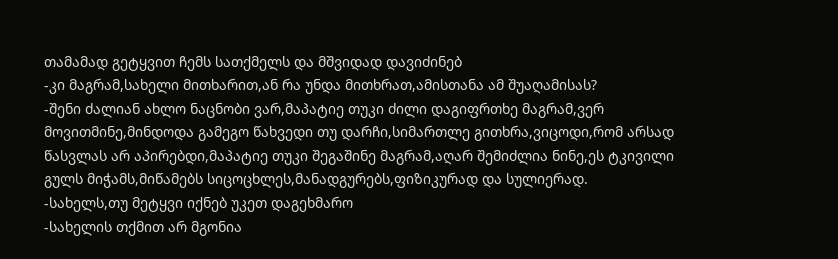თამამად გეტყვით ჩემს სათქმელს და მშვიდად დავიძინებ
-კი მაგრამ,სახელი მითხარით,ან რა უნდა მითხრათ,ამისთანა ამ შუაღამისას?
-შენი ძალიან ახლო ნაცნობი ვარ,მაპატიე თუკი ძილი დაგიფრთხე მაგრამ,ვერ მოვითმინე,მინდოდა გამეგო წახვედი თუ დარჩი,სიმართლე გითხრა,ვიცოდი,რომ არსად წასვლას არ აპირებდი,მაპატიე თუკი შეგაშინე მაგრამ,აღარ შემიძლია ნინე,ეს ტკივილი გულს მიჭამს,მიწამებს სიცოცხლეს,მანადგურებს,ფიზიკურად და სულიერად.
-სახელს,თუ მეტყვი იქნებ უკეთ დაგეხმარო
-სახელის თქმით არ მგონია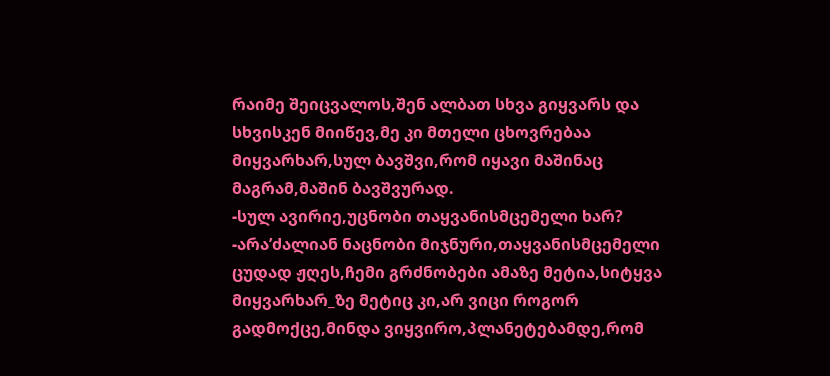რაიმე შეიცვალოს,შენ ალბათ სხვა გიყვარს და სხვისკენ მიიწევ,მე კი მთელი ცხოვრებაა მიყვარხარ,სულ ბავშვი,რომ იყავი მაშინაც მაგრამ,მაშინ ბავშვურად.
-სულ ავირიე,უცნობი თაყვანისმცემელი ხარ?
-არა’ძალიან ნაცნობი მიჯნური,თაყვანისმცემელი ცუდად ჟღეს,ჩემი გრძნობები ამაზე მეტია,სიტყვა მიყვარხარ_ზე მეტიც კი,არ ვიცი როგორ გადმოქცე,მინდა ვიყვირო,პლანეტებამდე,რომ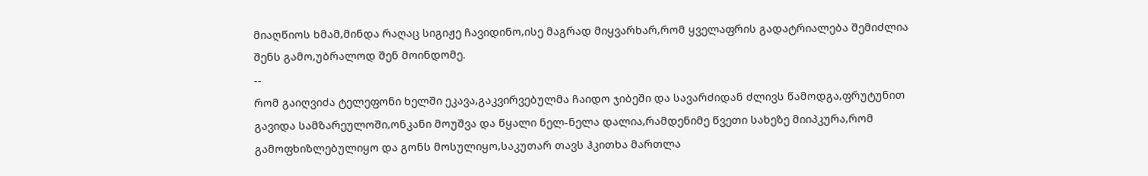მიაღწიოს ხმამ,მინდა რაღაც სიგიჟე ჩავიდინო,ისე მაგრად მიყვარხარ,რომ ყველაფრის გადატრიალება შემიძლია შენს გამო,უბრალოდ შენ მოინდომე.
--
რომ გაიღვიძა ტელეფონი ხელში ეკავა,გაკვირვებულმა ჩაიდო ჯიბეში და სავარძიდან ძლივს წამოდგა,ფრუტუნით გავიდა სამზარეულოში,ონკანი მოუშვა და წყალი ნელ-ნელა დალია,რამდენიმე წვეთი სახეზე მიიპკურა,რომ გამოფხიზლებულიყო და გონს მოსულიყო,საკუთარ თავს ჰკითხა მართლა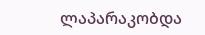ლაპარაკობდა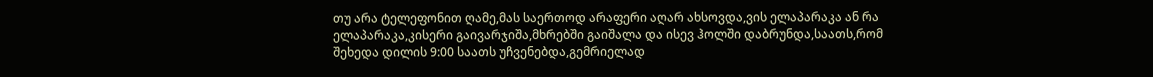თუ არა ტელეფონით ღამე,მას საერთოდ არაფერი აღარ ახსოვდა,ვის ელაპარაკა ან რა ელაპარაკა,კისერი გაივარჯიშა,მხრებში გაიშალა და ისევ ჰოლში დაბრუნდა,საათს,რომ შეხედა დილის 9:00 საათს უჩვენებდა,გემრიელად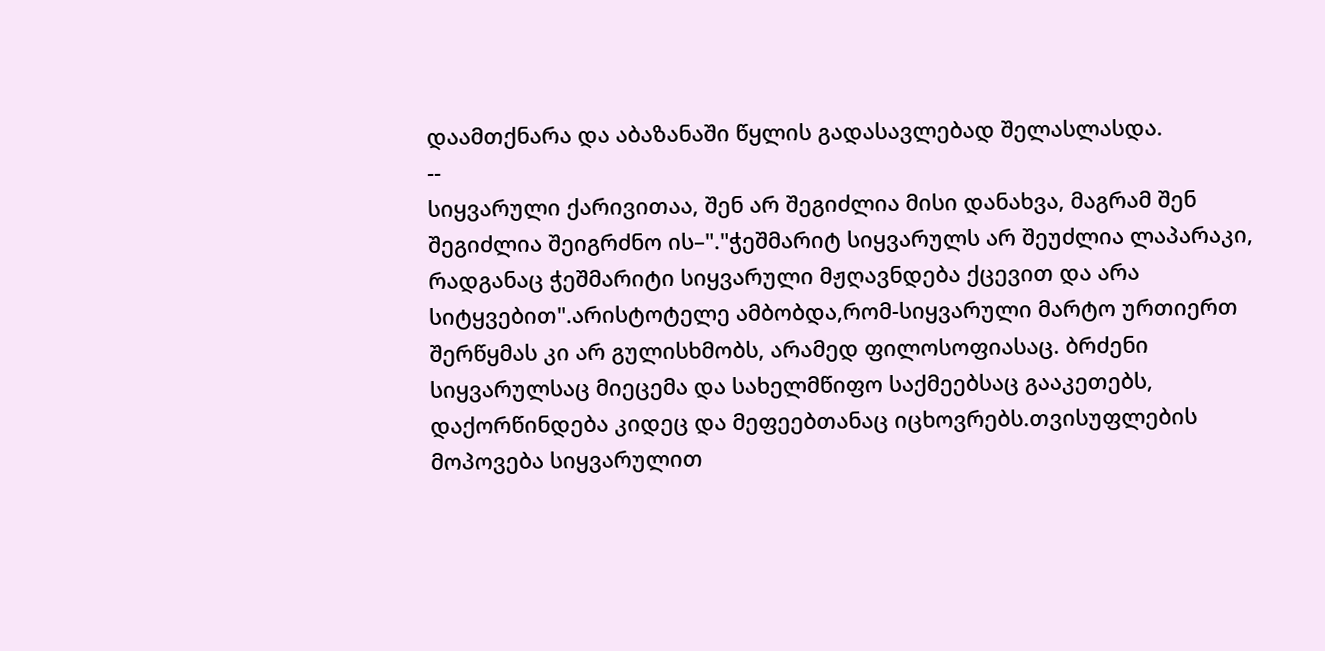დაამთქნარა და აბაზანაში წყლის გადასავლებად შელასლასდა.
--
სიყვარული ქარივითაა, შენ არ შეგიძლია მისი დანახვა, მაგრამ შენ შეგიძლია შეიგრძნო ის–"."ჭეშმარიტ სიყვარულს არ შეუძლია ლაპარაკი, რადგანაც ჭეშმარიტი სიყვარული მჟღავნდება ქცევით და არა სიტყვებით".არისტოტელე ამბობდა,რომ-სიყვარული მარტო ურთიერთ შერწყმას კი არ გულისხმობს, არამედ ფილოსოფიასაც. ბრძენი სიყვარულსაც მიეცემა და სახელმწიფო საქმეებსაც გააკეთებს, დაქორწინდება კიდეც და მეფეებთანაც იცხოვრებს.თვისუფლების მოპოვება სიყვარულით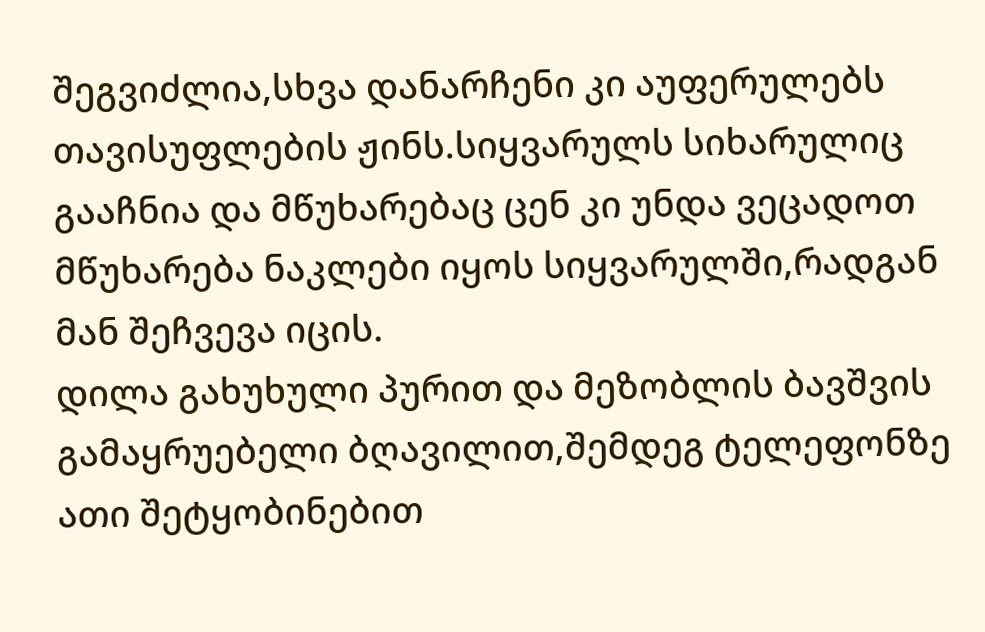შეგვიძლია,სხვა დანარჩენი კი აუფერულებს თავისუფლების ჟინს.სიყვარულს სიხარულიც გააჩნია და მწუხარებაც ცენ კი უნდა ვეცადოთ მწუხარება ნაკლები იყოს სიყვარულში,რადგან მან შეჩვევა იცის.
დილა გახუხული პურით და მეზობლის ბავშვის გამაყრუებელი ბღავილით,შემდეგ ტელეფონზე ათი შეტყობინებით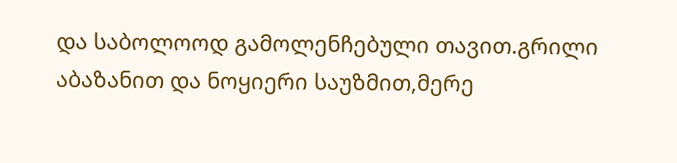და საბოლოოდ გამოლენჩებული თავით.გრილი აბაზანით და ნოყიერი საუზმით,მერე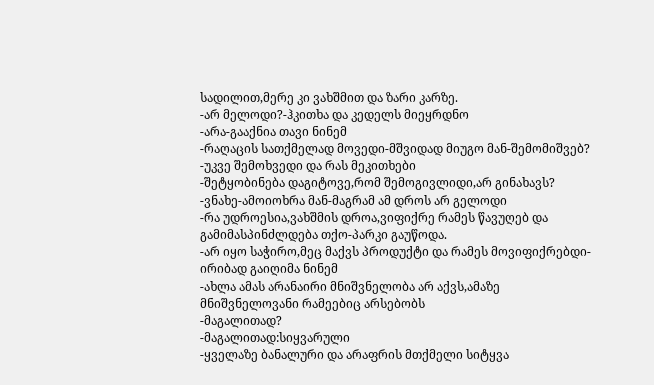სადილით,მერე კი ვახშმით და ზარი კარზე.
-არ მელოდი?-ჰკითხა და კედელს მიეყრდნო
-არა-გააქნია თავი ნინემ
-რაღაცის სათქმელად მოვედი-მშვიდად მიუგო მან-შემომიშვებ?
-უკვე შემოხვედი და რას მეკითხები
-შეტყობინება დაგიტოვე,რომ შემოგივლიდი,არ გინახავს?
-ვნახე-ამოიოხრა მან-მაგრამ ამ დროს არ გელოდი
-რა უდროესია,ვახშმის დროა,ვიფიქრე რამეს წავუღებ და გამიმასპინძლდება თქო-პარკი გაუწოდა.
-არ იყო საჭირო,მეც მაქვს პროდუქტი და რამეს მოვიფიქრებდი-ირიბად გაიღიმა ნინემ
-ახლა ამას არანაირი მნიშვნელობა არ აქვს,ამაზე მნიშვნელოვანი რამეებიც არსებობს
-მაგალითად?
-მაგალითად:სიყვარული
-ყველაზე ბანალური და არაფრის მთქმელი სიტყვა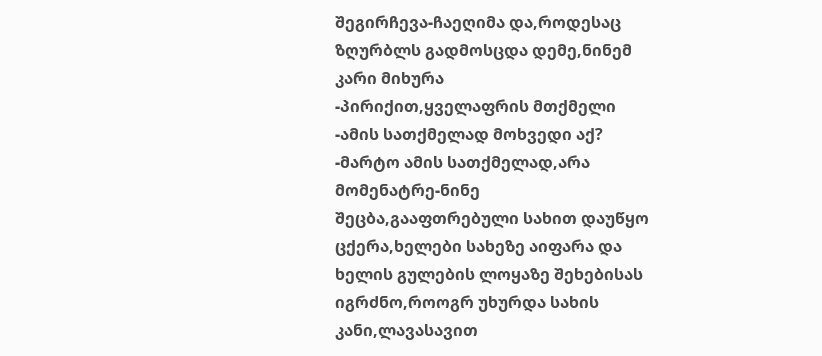შეგირჩევა-ჩაეღიმა და,როდესაც ზღურბლს გადმოსცდა დემე,ნინემ კარი მიხურა
-პირიქით,ყველაფრის მთქმელი
-ამის სათქმელად მოხვედი აქ?
-მარტო ამის სათქმელად,არა მომენატრე-ნინე შეცბა,გააფთრებული სახით დაუწყო ცქერა,ხელები სახეზე აიფარა და ხელის გულების ლოყაზე შეხებისას იგრძნო,როოგრ უხურდა სახის კანი,ლავასავით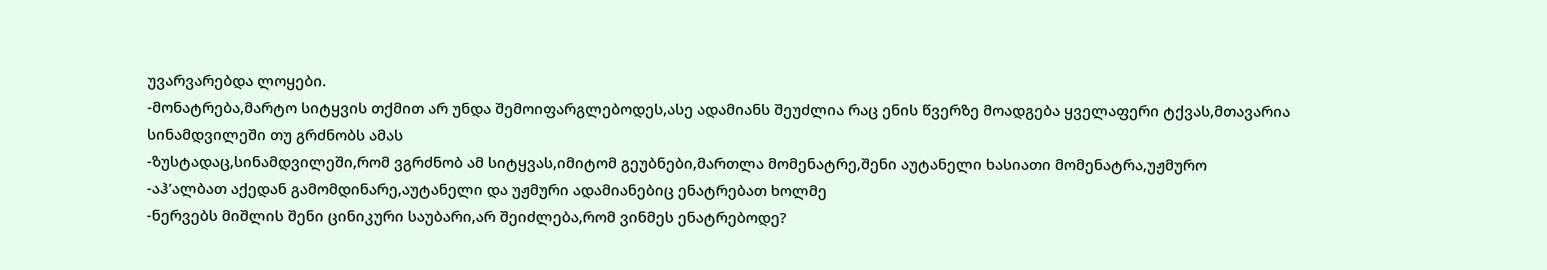უვარვარებდა ლოყები.
-მონატრება,მარტო სიტყვის თქმით არ უნდა შემოიფარგლებოდეს,ასე ადამიანს შეუძლია რაც ენის წვერზე მოადგება ყველაფერი ტქვას,მთავარია სინამდვილეში თუ გრძნობს ამას
-ზუსტადაც,სინამდვილეში,რომ ვგრძნობ ამ სიტყვას,იმიტომ გეუბნები,მართლა მომენატრე,შენი აუტანელი ხასიათი მომენატრა,უჟმურო
-აჰ’ალბათ აქედან გამომდინარე,აუტანელი და უჟმური ადამიანებიც ენატრებათ ხოლმე
-ნერვებს მიშლის შენი ცინიკური საუბარი,არ შეიძლება,რომ ვინმეს ენატრებოდე?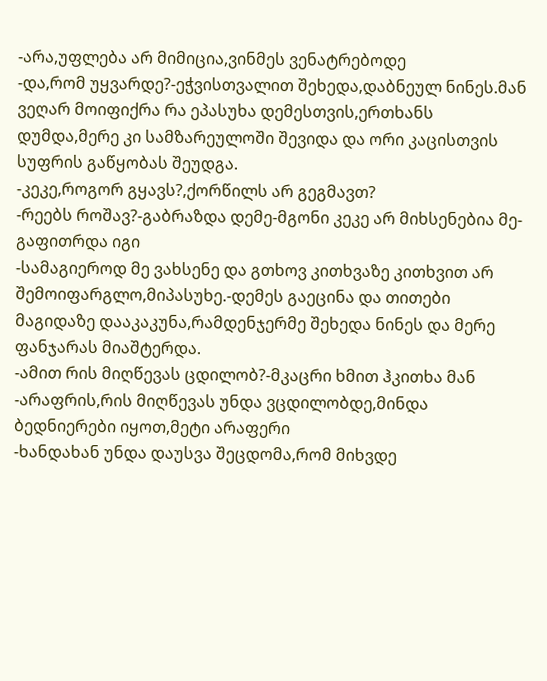-არა,უფლება არ მიმიცია,ვინმეს ვენატრებოდე
-და,რომ უყვარდე?-ეჭვისთვალით შეხედა,დაბნეულ ნინეს.მან ვეღარ მოიფიქრა რა ეპასუხა დემესთვის,ერთხანს დუმდა,მერე კი სამზარეულოში შევიდა და ორი კაცისთვის სუფრის გაწყობას შეუდგა.
-კეკე,როგორ გყავს?,ქორწილს არ გეგმავთ?
-რეებს როშავ?-გაბრაზდა დემე-მგონი კეკე არ მიხსენებია მე-გაფითრდა იგი
-სამაგიეროდ მე ვახსენე და გთხოვ კითხვაზე კითხვით არ შემოიფარგლო,მიპასუხე.-დემეს გაეცინა და თითები მაგიდაზე დააკაკუნა,რამდენჯერმე შეხედა ნინეს და მერე ფანჯარას მიაშტერდა.
-ამით რის მიღწევას ცდილობ?-მკაცრი ხმით ჰკითხა მან
-არაფრის,რის მიღწევას უნდა ვცდილობდე,მინდა ბედნიერები იყოთ,მეტი არაფერი
-ხანდახან უნდა დაუსვა შეცდომა,რომ მიხვდე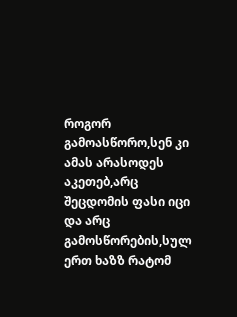როგორ გამოასწორო,სენ კი ამას არასოდეს აკეთებ,არც შეცდომის ფასი იცი და არც გამოსწორების,სულ ერთ ხაზზ რატომ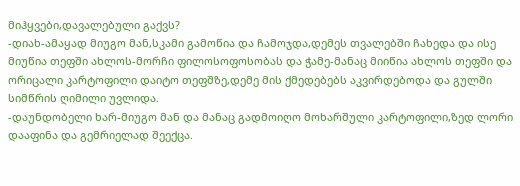მიჰყვები,დავალებული გაქვს?
-დიახ-ამაყად მიუგო მან,სკამი გამოწია და ჩამოჯდა,დემეს თვალებში ჩახედა და ისე მიუწია თეფში ახლოს-მორჩი ფილოსოფოსობას და ჭამე-მანაც მიიწია ახლოს თეფში და ორიცალი კარტოფილი დაიტო თეფშზე,დემე მის ქმედებებს აკვირდებოდა და გულში სიმწრის ღიმილი უვლიდა.
-დაუნდობელი ხარ-მიუგო მან და მანაც გადმოიღო მოხარშული კარტოფილი,ზედ ლორი დააფინა და გემრიელად შეექცა.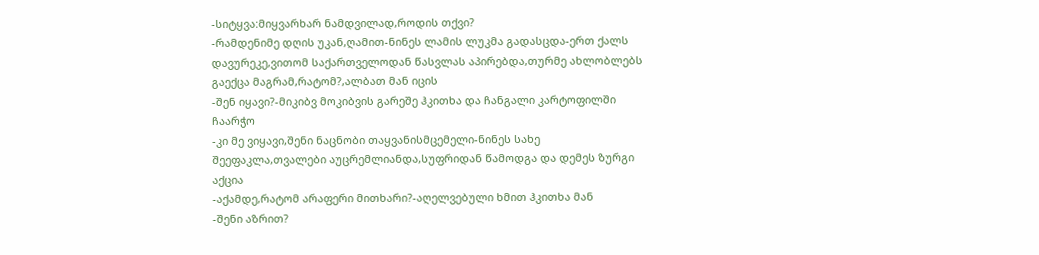-სიტყვა:მიყვარხარ ნამდვილად,როდის თქვი?
-რამდენიმე დღის უკან,ღამით-ნინეს ლამის ლუკმა გადასცდა-ერთ ქალს დავურეკე,ვითომ საქართველოდან წასვლას აპირებდა,თურმე ახლობლებს გაექცა მაგრამ,რატომ?,ალბათ მან იცის
-შენ იყავი?-მიკიბვ მოკიბვის გარეშე ჰკითხა და ჩანგალი კარტოფილში ჩაარჭო
-კი მე ვიყავი,შენი ნაცნობი თაყვანისმცემელი-ნინეს სახე შეეფაკლა,თვალები აუცრემლიანდა,სუფრიდან წამოდგა და დემეს ზურგი აქცია
-აქამდე,რატომ არაფერი მითხარი?-აღელვებული ხმით ჰკითხა მან
-შენი აზრით?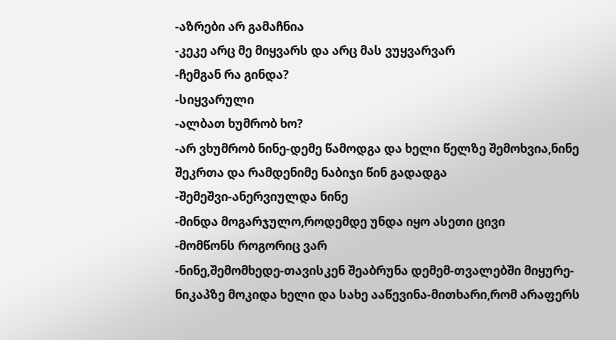-აზრები არ გამაჩნია
-კეკე არც მე მიყვარს და არც მას ვუყვარვარ
-ჩემგან რა გინდა?
-სიყვარული
-ალბათ ხუმრობ ხო?
-არ ვხუმრობ ნინე-დემე წამოდგა და ხელი წელზე შემოხვია,ნინე შეკრთა და რამდენიმე ნაბიჯი წინ გადადგა
-შემეშვი-ანერვიულდა ნინე
-მინდა მოგარჯულო,როდემდე უნდა იყო ასეთი ცივი
-მომწონს როგორიც ვარ
-ნინე,შემომხედე-თავისკენ შეაბრუნა დემემ-თვალებში მიყურე-ნიკაპზე მოკიდა ხელი და სახე ააწევინა-მითხარი,რომ არაფერს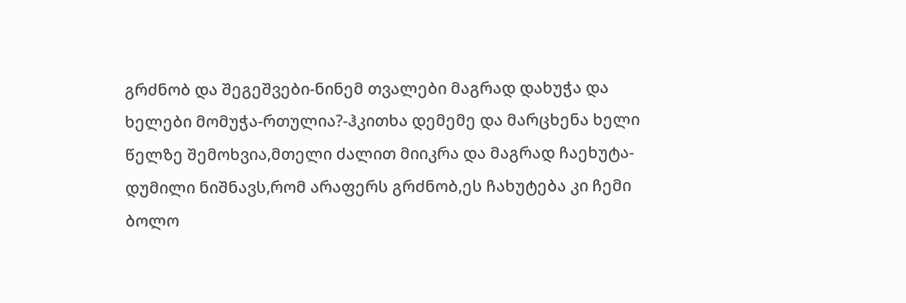გრძნობ და შეგეშვები-ნინემ თვალები მაგრად დახუჭა და ხელები მომუჭა-რთულია?-ჰკითხა დემემე და მარცხენა ხელი წელზე შემოხვია,მთელი ძალით მიიკრა და მაგრად ჩაეხუტა-დუმილი ნიშნავს,რომ არაფერს გრძნობ,ეს ჩახუტება კი ჩემი ბოლო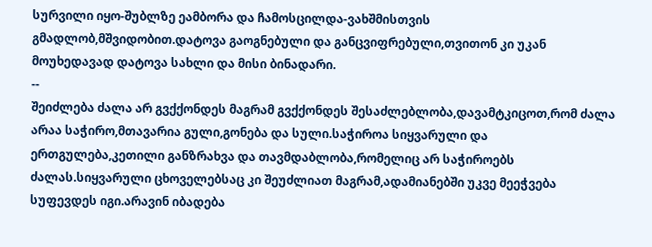სურვილი იყო-შუბლზე ეამბორა და ჩამოსცილდა-ვახშმისთვის გმადლობ,მშვიდობით.დატოვა გაოგნებული და განცვიფრებული,თვითონ კი უკან მოუხედავად დატოვა სახლი და მისი ბინადარი.
--
შეიძლება ძალა არ გვქქონდეს მაგრამ გვქქონდეს შესაძლებლობა,დავამტკიცოთ,რომ ძალა არაა საჭირო,მთავარია გული,გონება და სული.საჭიროა სიყვარული და ერთგულება,კეთილი განზრახვა და თავმდაბლობა,რომელიც არ საჭიროებს ძალას.სიყვარული ცხოველებსაც კი შეუძლიათ მაგრამ,ადამიანებში უკვე მეეჭვება სუფევდეს იგი.არავინ იბადება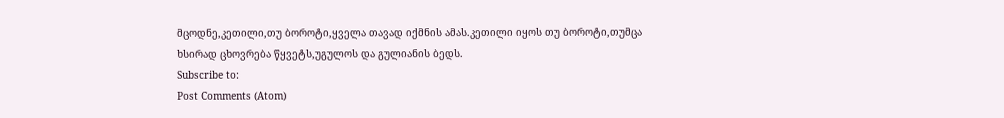მცოდნე,კეთილი,თუ ბოროტი,ყველა თავად იქმნის ამას.კეთილი იყოს თუ ბოროტი,თუმცა ხსირად ცხოვრება წყვეტს,უგულოს და გულიანის ბედს.
Subscribe to:
Post Comments (Atom)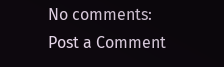No comments:
Post a Comment